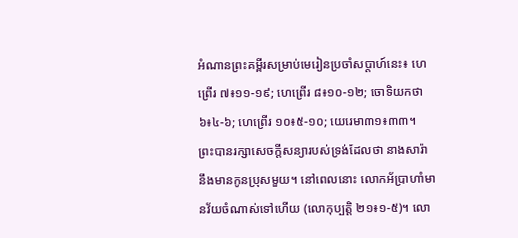អំណានព្រះគម្ពីរសម្រាប់មេរៀនប្រចាំសប្តាហ៍នេះ៖ ហេព្រើរ ៧៖១១-១៩; ហេព្រើរ ៨៖១០-១២; ចោទិយកថា ៦៖៤-៦; ហេព្រើរ ១០៖៥-១០; យេរេមា៣១៖៣៣។
ព្រះបានរក្សាសេចក្តីសន្យារបស់ទ្រង់ដែលថា នាងសារ៉ានឹងមានកូនប្រុសមួយ។ នៅពេលនោះ លោកអ័ប្រាហាំមានវ័យចំណាស់ទៅហើយ (លោកុប្បត្តិ ២១៖១-៥)។ លោ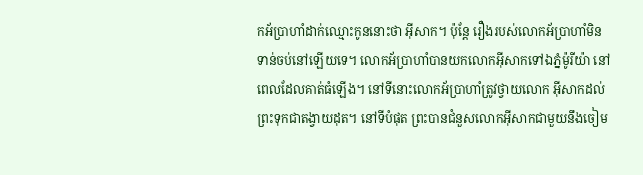កអ័ប្រាហាំដាក់ឈ្មោះកូននោះថា អ៊ីសាក។ ប៉ុន្តែ រឿងរបស់លោកអ័ប្រាហាំមិនទាន់ចប់នៅឡើយទេ។ លោកអ័ប្រាហាំបានយកលោកអ៊ីសាកទៅឯភ្នំម៉ូរីយ៉ា នៅពេលដែលគាត់ធំឡើង។ នៅទីនោះលោកអ័ប្រាហាំត្រូវថ្វាយលោក អ៊ីសាកដល់ព្រះទុកជាតង្វាយដុត។ នៅទីបំផុត ព្រះបានជំនួសលោកអ៊ីសាកជាមួយនឹងចៀម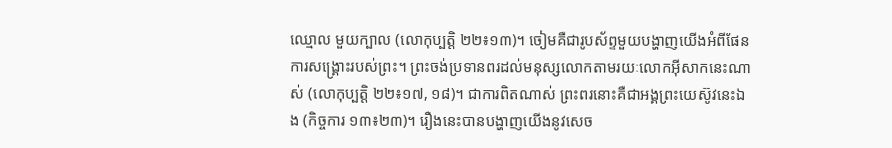ឈ្មោល មួយក្បាល (លោកុប្បត្តិ ២២៖១៣)។ ចៀមគឺជារូបស័ព្ទមួយបង្ហាញយើងអំពីផែនការសង្គ្រោះរបស់ព្រះ។ ព្រះចង់ប្រទានពរដល់មនុស្សលោកតាមរយៈលោកអ៊ីសាកនេះណាស់ (លោកុប្បត្តិ ២២៖១៧, ១៨)។ ជាការពិតណាស់ ព្រះពរនោះគឺជាអង្គព្រះយេស៊ូវនេះឯង (កិច្ចការ ១៣៖២៣)។ រឿងនេះបានបង្ហាញយើងនូវសេច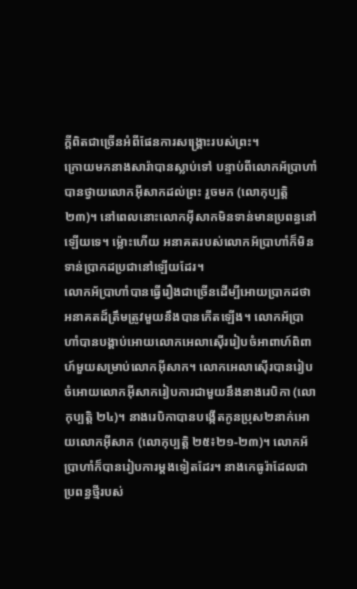ក្តីពិតជាច្រើនអំពីផែនការសង្គ្រោះរបស់ព្រះ។
ក្រោយមកនាងសារ៉ាបានស្លាប់ទៅ បន្ទាប់ពីលោកអ័ប្រាហាំបានថ្វាយលោកអ៊ីសាកដល់ព្រះ រួចមក (លោកុប្បត្តិ ២៣)។ នៅពេលនោះលោកអ៊ីសាកមិនទាន់មានប្រពន្ធនៅឡើយទេ។ ម្ល៉ោះហើយ អនាគតរបស់លោកអ័ប្រាហាំក៏មិនទាន់ប្រាកដប្រជានៅឡើយដែរ។
លោកអ័ប្រាហាំបានធ្វើរឿងជាច្រើនដើម្បីអោយប្រាកដថា អនាគតដ៏ត្រឹមត្រូវមួយនឹងបានកើតឡើង។ លោកអ័ប្រាហាំបានបង្គាប់អោយលោកអេលាស៊ើររៀបចំអាពាហ៍ពិពាហ៍មួយសម្រាប់លោកអ៊ីសាក។ លោកអេលាស៊ើរបានរៀបចំអោយលោកអ៊ីសាករៀបការជាមួយនឹងនាងរេបិកា (លោកុប្បត្តិ ២៤)។ នាងរេបិកាបានបង្កើតកូនប្រុស២នាក់អោយលោកអ៊ីសាក (លោកុប្បត្តិ ២៥៖២១-២៣)។ លោកអ័ប្រាហាំក៏បានរៀបការម្តងទៀតដែរ។ នាងកេធូរ៉ាដែលជាប្រពន្ធថ្មីរបស់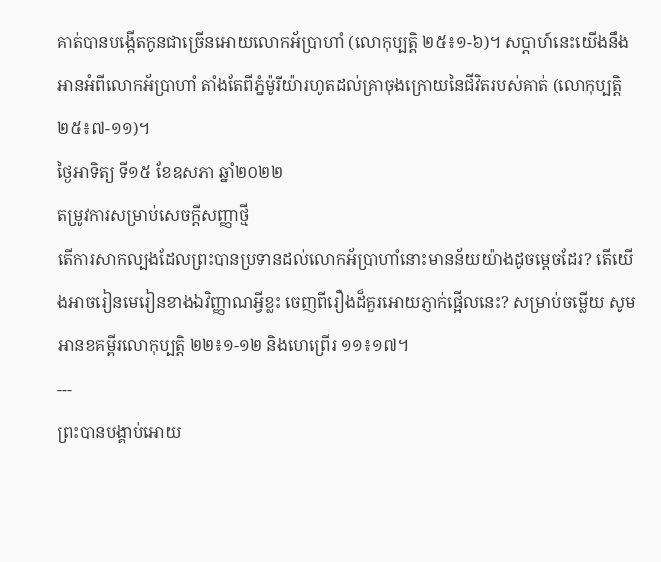គាត់បានបង្កើតកូនជាច្រើនអោយលោកអ័ប្រាហាំ (លោកុប្បត្តិ ២៥៖១-៦)។ សប្តាហ៍នេះយើងនឹងអានអំពីលោកអ័ប្រាហាំ តាំងតែពីភ្នំម៉ូរីយ៉ារហូតដល់គ្រាចុងក្រោយនៃជីវិតរបស់គាត់ (លោកុប្បត្តិ ២៥៖៧-១១)។
ថ្ងៃអាទិត្យ ទី១៥ ខែឧសភា ឆ្នាំ២០២២
តម្រូវការសម្រាប់សេចក្តីសញ្ញាថ្មី
តើការសាកល្បងដែលព្រះបានប្រទានដល់លោកអ័ប្រាហាំនោះមានន័យយ៉ាងដូចម្តេចដែរ? តើយើងអាចរៀនមេរៀនខាងឯវិញ្ញាណអ្វីខ្លះ ចេញពីរឿងដ៏គួរអោយភ្ញាក់ផ្អើលនេះ? សម្រាប់ចម្លើយ សូម អានខគម្ពីរលោកុប្បត្តិ ២២៖១-១២ និងហេព្រើរ ១១៖១៧។
---
ព្រះបានបង្គាប់អោយ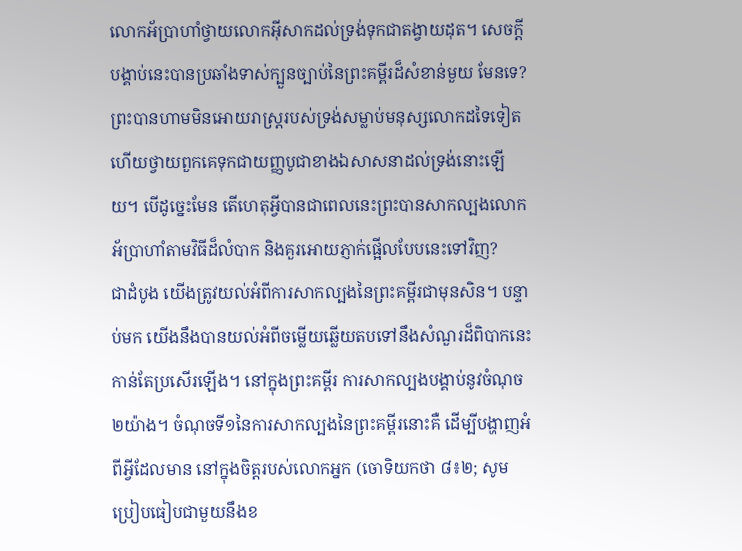លោកអ័ប្រាហាំថ្វាយលោកអ៊ីសាកដល់ទ្រង់ទុកជាតង្វាយដុត។ សេចក្តីបង្គាប់នេះបានប្រឆាំងទាស់ក្បួនច្បាប់នៃព្រះគម្ពីរដ៏សំខាន់មួយ មែនទេ? ព្រះបានហាមមិនអោយរាស្ត្ររបស់ទ្រង់សម្លាប់មនុស្សលោកដទៃទៀត ហើយថ្វាយពួកគេទុកជាយញ្ញបូជាខាងឯសាសនាដល់ទ្រង់នោះឡើយ។ បើដូច្នេះមែន តើហេតុអ្វីបានជាពេលនេះព្រះបានសាកល្បងលោកអ័ប្រាហាំតាមវិធីដ៏លំបាក និងគួរអោយភ្ញាក់ផ្អើលបែបនេះទៅវិញ?
ជាដំបូង យើងត្រូវយល់អំពីការសាកល្បងនៃព្រះគម្ពីរជាមុនសិន។ បន្ទាប់មក យើងនឹងបានយល់អំពីចម្លើយឆ្លើយតបទៅនឹងសំណួរដ៏ពិបាកនេះកាន់តែប្រសើរឡើង។ នៅក្នុងព្រះគម្ពីរ ការសាកល្បងបង្គាប់នូវចំណុច២យ៉ាង។ ចំណុចទី១នៃការសាកល្បងនៃព្រះគម្ពីរនោះគឺ ដើម្បីបង្ហាញអំពីអ្វីដែលមាន នៅក្នុងចិត្តរបស់លោកអ្នក (ចោទិយកថា ៨៖២; សូមប្រៀបធៀបជាមួយនឹងខ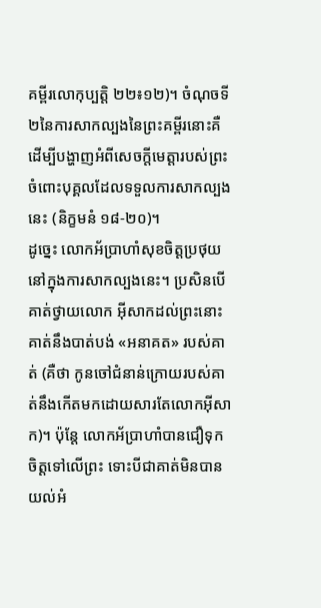គម្ពីរលោកុប្បត្តិ ២២៖១២)។ ចំណុចទី២នៃការសាកល្បងនៃព្រះគម្ពីរនោះគឺ ដើម្បីបង្ហាញអំពីសេចក្តីមេត្តារបស់ព្រះចំពោះបុគ្គលដែលទទួលការសាកល្បងនេះ (និក្ខមនំ ១៨-២០)។
ដូច្នេះ លោកអ័ប្រាហាំសុខចិត្តប្រថុយនៅក្នុងការសាកល្បងនេះ។ ប្រសិនបើគាត់ថ្វាយលោក អ៊ីសាកដល់ព្រះនោះ គាត់នឹងបាត់បង់ «អនាគត» របស់គាត់ (គឺថា កូនចៅជំនាន់ក្រោយរបស់គាត់នឹងកើតមកដោយសារតែលោកអ៊ីសាក)។ ប៉ុន្តែ លោកអ័ប្រាហាំបានជឿទុកចិត្តទៅលើព្រះ ទោះបីជាគាត់មិនបានយល់អំ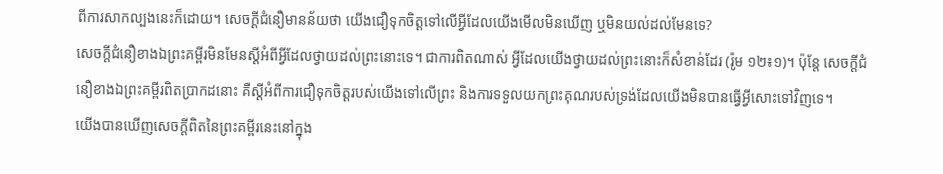ពីការសាកល្បងនេះក៏ដោយ។ សេចក្តីជំនឿមានន័យថា យើងជឿទុកចិត្តទៅលើអ្វីដែលយើងមើលមិនឃើញ ឬមិនយល់ដល់មែនទេ?
សេចក្តីជំនឿខាងឯព្រះគម្ពីរមិនមែនស្តីអំពីអ្វីដែលថ្វាយដល់ព្រះនោះទេ។ ជាការពិតណាស់ អ្វីដែលយើងថ្វាយដល់ព្រះនោះក៏សំខាន់ដែរ (រ៉ូម ១២៖១)។ ប៉ុន្តែ សេចក្តីជំនឿខាងឯព្រះគម្ពីរពិតប្រាកដនោះ គឺស្តីអំពីការជឿទុកចិត្តរបស់យើងទៅលើព្រះ និងការទទួលយកព្រះគុណរបស់ទ្រង់ដែលយើងមិនបានធ្វើអ្វីសោះទៅវិញទេ។
យើងបានឃើញសេចក្តីពិតនៃព្រះគម្ពីរនេះនៅក្នុង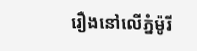រឿងនៅលើភ្នំម៉ូរី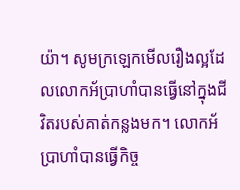យ៉ា។ សូមក្រឡេកមើលរឿងល្អដែលលោកអ័ប្រាហាំបានធ្វើនៅក្នុងជីវិតរបស់គាត់កន្លងមក។ លោកអ័ប្រាហាំបានធ្វើកិច្ច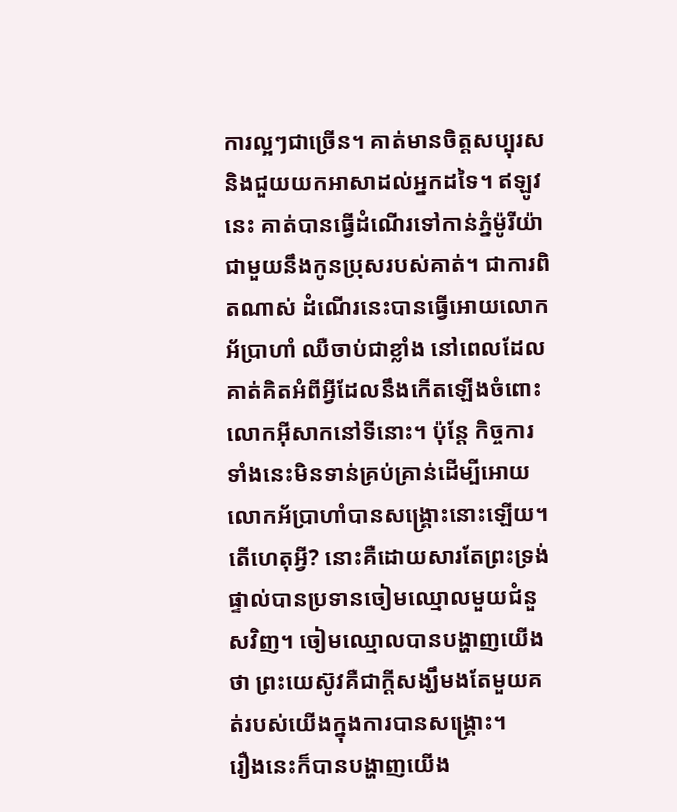ការល្អៗជាច្រើន។ គាត់មានចិត្តសប្បុរស និងជួយយកអាសាដល់អ្នកដទៃ។ ឥឡូវនេះ គាត់បានធ្វើដំណើរទៅកាន់ភ្នំម៉ូរីយ៉ាជាមួយនឹងកូនប្រុសរបស់គាត់។ ជាការពិតណាស់ ដំណើរនេះបានធ្វើអោយលោកអ័ប្រាហាំ ឈឺចាប់ជាខ្លាំង នៅពេលដែលគាត់គិតអំពីអ្វីដែលនឹងកើតឡើងចំពោះលោកអ៊ីសាកនៅទីនោះ។ ប៉ុន្តែ កិច្ចការទាំងនេះមិនទាន់គ្រប់គ្រាន់ដើម្បីអោយលោកអ័ប្រាហាំបានសង្គ្រោះនោះឡើយ។ តើហេតុអ្វី? នោះគឺដោយសារតែព្រះទ្រង់ផ្ទាល់បានប្រទានចៀមឈ្មោលមួយជំនួសវិញ។ ចៀមឈ្មោលបានបង្ហាញយើងថា ព្រះយេស៊ូវគឺជាក្តីសង្ឃឹមងតែមួយគត់របស់យើងក្នុងការបានសង្គ្រោះ។
រឿងនេះក៏បានបង្ហាញយើង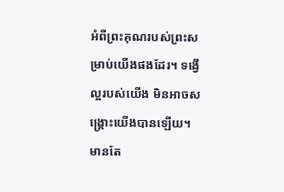អំពីព្រះគុណរបស់ព្រះសម្រាប់យើងផងដែរ។ ទង្វើល្អរបស់យើង មិនអាចសង្គ្រោះយើងបានឡើយ។ មានតែ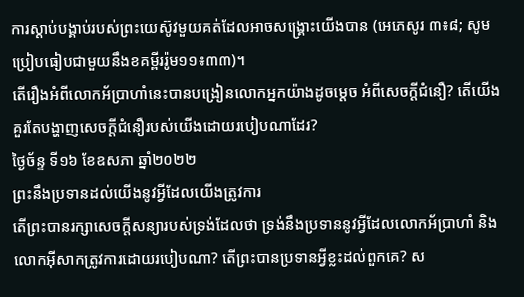ការស្តាប់បង្គាប់របស់ព្រះយេស៊ូវមួយគត់ដែលអាចសង្គ្រោះយើងបាន (អេភេសូរ ៣៖៨; សូមប្រៀបធៀបជាមួយនឹងខគម្ពីររ៉ូម១១៖៣៣)។
តើរឿងអំពីលោកអ័ប្រាហាំនេះបានបង្រៀនលោកអ្នកយ៉ាងដូចម្តេច អំពីសេចក្តីជំនឿ? តើយើងគួរតែបង្ហាញសេចក្តីជំនឿរបស់យើងដោយរបៀបណាដែរ?
ថ្ងៃច័ន្ទ ទី១៦ ខែឧសភា ឆ្នាំ២០២២
ព្រះនឹងប្រទានដល់យើងនូវអ្វីដែលយើងត្រូវការ
តើព្រះបានរក្សាសេចក្តីសន្យារបស់ទ្រង់ដែលថា ទ្រង់នឹងប្រទាននូវអ្វីដែលលោកអ័ប្រាហាំ និងលោកអ៊ីសាកត្រូវការដោយរបៀបណា? តើព្រះបានប្រទានអ្វីខ្លះដល់ពួកគេ? ស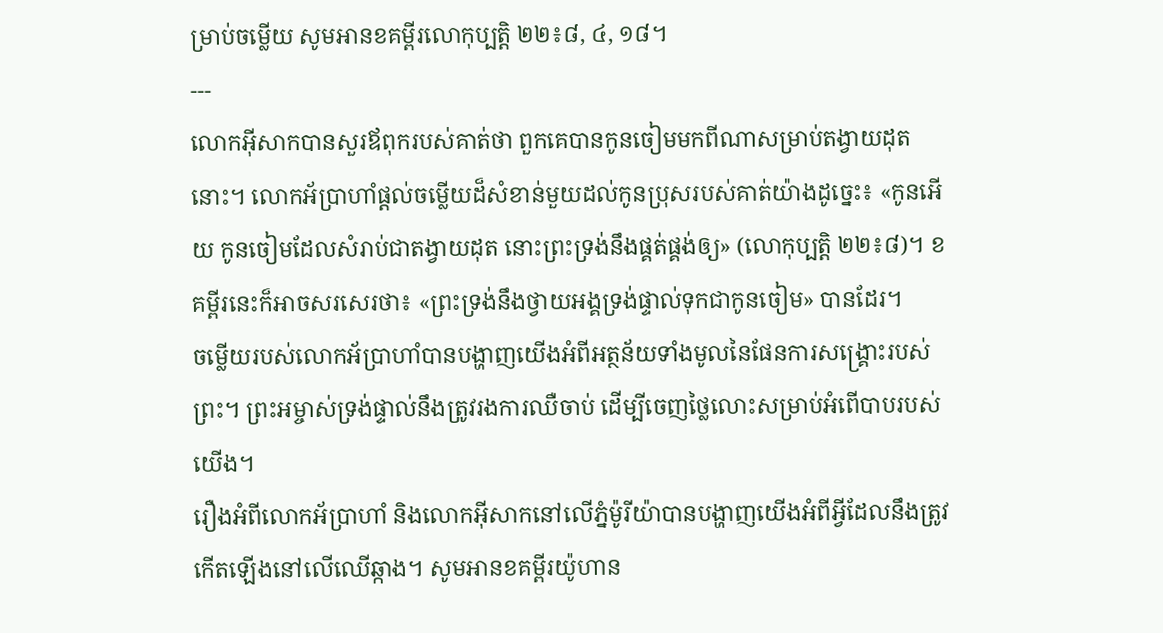ម្រាប់ចម្លើយ សូមអានខគម្ពីរលោកុប្បត្តិ ២២៖៨, ៤, ១៨។
---
លោកអ៊ីសាកបានសួរឪពុករបស់គាត់ថា ពួកគេបានកូនចៀមមកពីណាសម្រាប់តង្វាយដុតនោះ។ លោកអ័ប្រាហាំផ្តល់ចម្លើយដ៏សំខាន់មួយដល់កូនប្រុសរបស់គាត់យ៉ាងដូច្នេះ៖ «កូនអើយ កូនចៀមដែលសំរាប់ជាតង្វាយដុត នោះព្រះទ្រង់នឹងផ្គត់ផ្គង់ឲ្យ» (លោកុប្បត្តិ ២២៖៨)។ ខគម្ពីរនេះក៏អាចសរសេរថា៖ «ព្រះទ្រង់នឹងថ្វាយអង្គទ្រង់ផ្ទាល់ទុកជាកូនចៀម» បានដែរ។
ចម្លើយរបស់លោកអ័ប្រាហាំបានបង្ហាញយើងអំពីអត្ថន័យទាំងមូលនៃផែនការសង្គ្រោះរបស់ព្រះ។ ព្រះអម្ចាស់ទ្រង់ផ្ទាល់នឹងត្រូវរងការឈឺចាប់ ដើម្បីចេញថ្លៃលោះសម្រាប់អំពើបាបរបស់យើង។
រឿងអំពីលោកអ័ប្រាហាំ និងលោកអ៊ីសាកនៅលើភ្នំម៉ូរីយ៉ាបានបង្ហាញយើងអំពីអ្វីដែលនឹងត្រូវ កើតឡើងនៅលើឈើឆ្កាង។ សូមអានខគម្ពីរយ៉ូហាន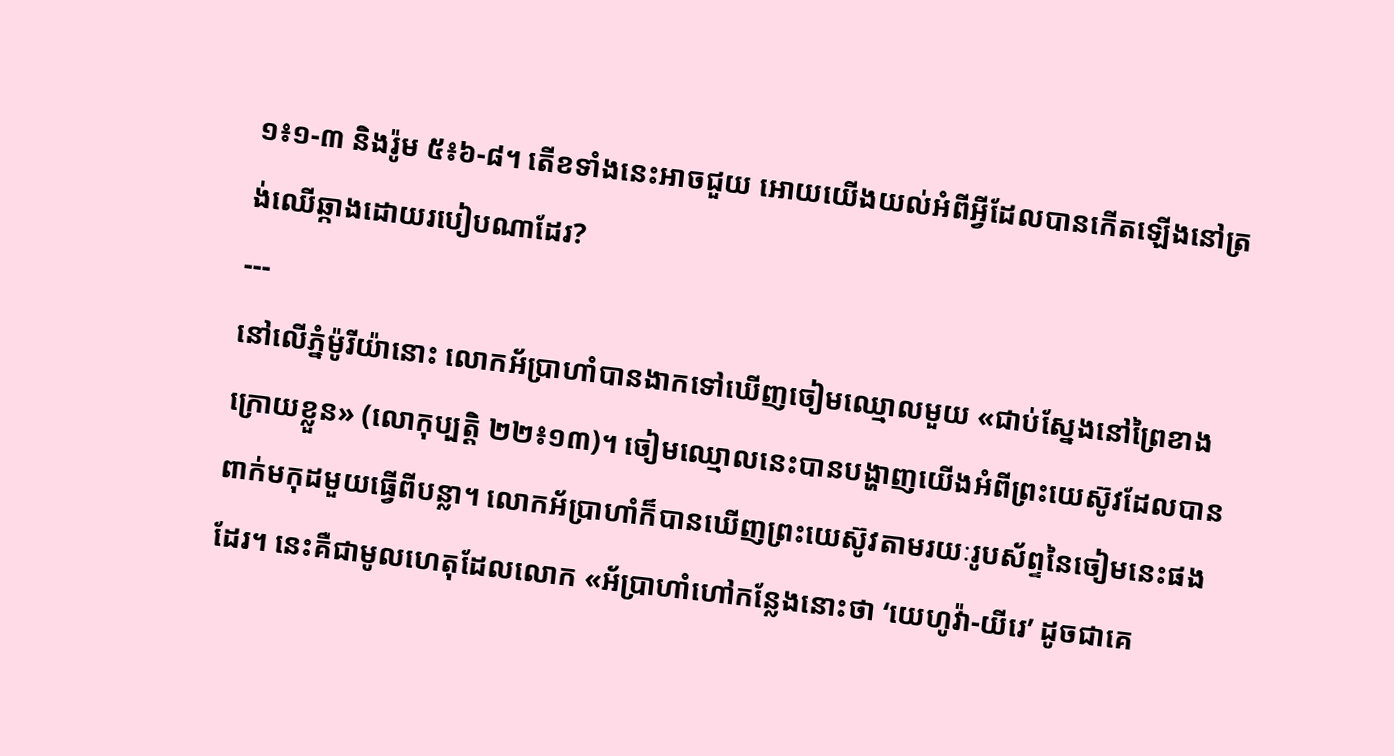១៖១-៣ និងរ៉ូម ៥៖៦-៨។ តើខទាំងនេះអាចជួយ អោយយើងយល់អំពីអ្វីដែលបានកើតឡើងនៅត្រង់ឈើឆ្កាងដោយរបៀបណាដែរ?
---
នៅលើភ្នំម៉ូរីយ៉ានោះ លោកអ័ប្រាហាំបានងាកទៅឃើញចៀមឈ្មោលមួយ «ជាប់ស្នែងនៅព្រៃខាងក្រោយខ្លួន» (លោកុប្បត្តិ ២២៖១៣)។ ចៀមឈ្មោលនេះបានបង្ហាញយើងអំពីព្រះយេស៊ូវដែលបានពាក់មកុដមួយធ្វើពីបន្លា។ លោកអ័ប្រាហាំក៏បានឃើញព្រះយេស៊ូវតាមរយៈរូបស័ព្ទនៃចៀមនេះផងដែរ។ នេះគឺជាមូលហេតុដែលលោក «អ័ប្រាហាំហៅកន្លែងនោះថា ‘យេហូវ៉ា-យីរេ’ ដូចជាគេ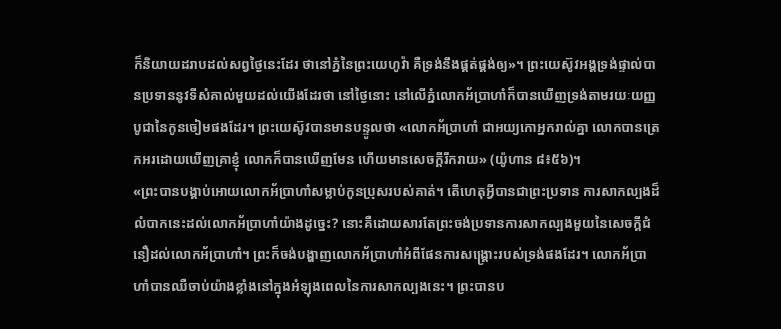ក៏និយាយដរាបដល់សព្វថ្ងៃនេះដែរ ថានៅភ្នំនៃព្រះយេហូវ៉ា គឺទ្រង់នឹងផ្គត់ផ្គង់ឲ្យ»។ ព្រះយេស៊ូវអង្គទ្រង់ផ្ទាល់បានប្រទាននូវទីសំគាល់មួយដល់យើងដែរថា នៅថ្ងៃនោះ នៅលើភ្នំលោកអ័ប្រាហាំក៏បានឃើញទ្រង់តាមរយៈយញ្ញបូជានៃកូនចៀមផងដែរ។ ព្រះយេស៊ូវបានមានបន្ទូលថា «លោកអ័ប្រាហាំ ជាអយ្យកោអ្នករាល់គ្នា លោកបានត្រេកអរដោយឃើញគ្រាខ្ញុំ លោកក៏បានឃើញមែន ហើយមានសេចក្តីរីករាយ» (យ៉ូហាន ៨៖៥៦)។
«ព្រះបានបង្គាប់អោយលោកអ័ប្រាហាំសម្លាប់កូនប្រុសរបស់គាត់។ តើហេតុអ្វីបានជាព្រះប្រទាន ការសាកល្បងដ៏លំបាកនេះដល់លោកអ័ប្រាហាំយ៉ាងដូច្នេះ? នោះគឺដោយសារតែព្រះចង់ប្រទានការសាកល្បងមួយនៃសេចក្តីជំនឿដល់លោកអ័ប្រាហាំ។ ព្រះក៏ចង់បង្ហាញលោកអ័ប្រាហាំអំពីផែនការសង្គ្រោះរបស់ទ្រង់ផងដែរ។ លោកអ័ប្រាហាំបានឈឺចាប់យ៉ាងខ្លាំងនៅក្នុងអំឡុងពេលនៃការសាកល្បងនេះ។ ព្រះបានប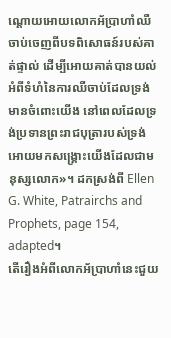ណ្តោយអោយលោកអ័ប្រាហាំឈឺចាប់ចេញពីបទពិសោធន៍របស់គាត់ផ្ទាល់ ដើម្បីអោយគាត់បានយល់អំពីទំហំនៃការឈឺចាប់ដែលទ្រង់មានចំពោះយើង នៅពេលដែលទ្រង់ប្រទានព្រះរាជបុត្រារបស់ទ្រង់អោយមកសង្គ្រោះយើងដែលជាមនុស្សលោក»។ ដកស្រង់ពី Ellen G. White, Patrairchs and Prophets, page 154, adapted។
តើរឿងអំពីលោកអ័ប្រាហាំនេះជួយ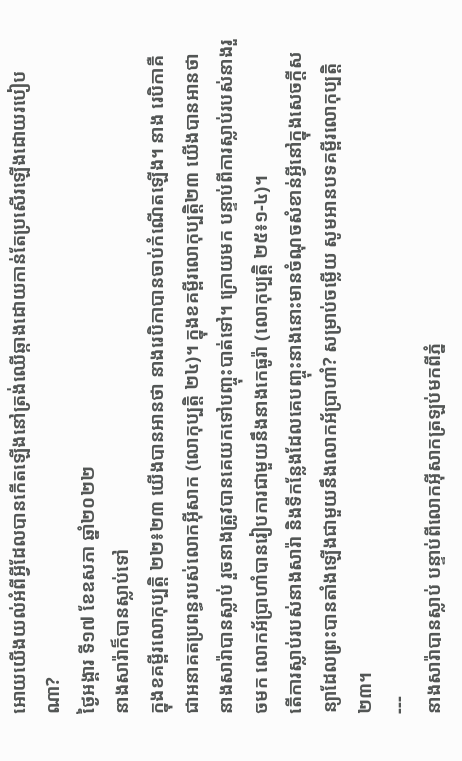អោយយើងយល់អំពីអ្វីដែលបានកើតឡើងនៅត្រង់ឈើឆ្កាងដោយកាន់តែប្រសើរឡើងដោយរបៀបណា?
ថ្ងៃអង្គារ ទី១៧ ខែឧសភា ឆ្នាំ២០២២
នាងសារ៉ាក៏បានស្លាប់ទៅ
ក្នុងខគម្ពីរលោកុប្បត្តិ ២២៖២៣ យើងបានអានថា នាងរេបិកាបានចាប់កំណើតឡើង។ នាង រេបិកាគឺជាអនាគតប្រពន្ធរបស់លោកអ៊ីសាក (លោកុប្បត្តិ ២៤)។ ក្នុងខគម្ពីរលោកុប្បត្តិ២៣ យើងបានអានថា នាងសារ៉ាបានស្លាប់ រួចនាងត្រូវបានគេយកទៅបញ្ចុះបាត់ទៅ។ ក្រោយមក បន្ទាប់ពីការស្លាប់របស់នាងរួចមក លោកអ័ប្រាហាំបានរៀបការជាមួយនឹងនាងកេធូរ៉ា (លោកុប្បត្តិ ២៥៖១-៤)។
តើការស្លាប់របស់នាងសារ៉ា និងទីកន្លែងដែលគេបញ្ចុះនាងនោះមានចំណុចសំខាន់អ្វីនៅក្នុងសេចក្តីសន្យាដែលព្រះបានតាំងឡើងជាមួយនឹងលោកអ័ប្រាហាំ? សម្រាប់ចម្លើយ សូមអានបទគម្ពីរលោកុប្បត្តិ២៣។
---
នាងសារ៉ាបានស្លាប់ បន្ទាប់ពីលោកអ៊ីសាកត្រឡប់មកពីភ្នំ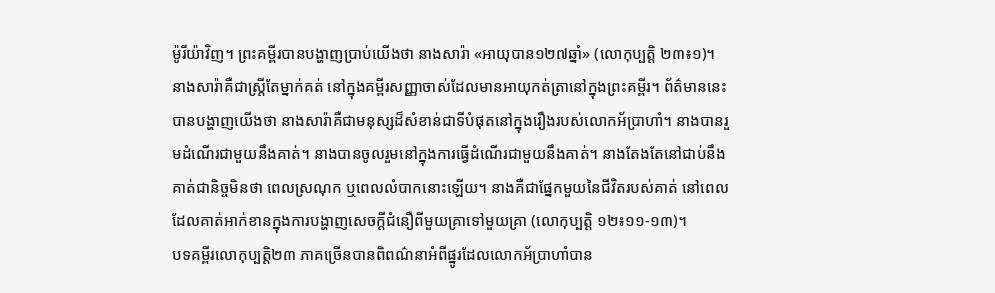ម៉ូរីយ៉ាវិញ។ ព្រះគម្ពីរបានបង្ហាញប្រាប់យើងថា នាងសារ៉ា «អាយុបាន១២៧ឆ្នាំ» (លោកុប្បត្តិ ២៣៖១)។ នាងសារ៉ាគឺជាស្ត្រីតែម្នាក់គត់ នៅក្នុងគម្ពីរសញ្ញាចាស់ដែលមានអាយុកត់ត្រានៅក្នុងព្រះគម្ពីរ។ ព័ត៌មាននេះបានបង្ហាញយើងថា នាងសារ៉ាគឺជាមនុស្សដ៏សំខាន់ជាទីបំផុតនៅក្នុងរឿងរបស់លោកអ័ប្រាហាំ។ នាងបានរួមដំណើរជាមួយនឹងគាត់។ នាងបានចូលរួមនៅក្នុងការធ្វើដំណើរជាមួយនឹងគាត់។ នាងតែងតែនៅជាប់នឹងគាត់ជានិច្ចមិនថា ពេលស្រណុក ឬពេលលំបាកនោះឡើយ។ នាងគឺជាផ្នែកមួយនៃជីវិតរបស់គាត់ នៅពេលដែលគាត់អាក់ខានក្នុងការបង្ហាញសេចក្តីជំនឿពីមួយគ្រាទៅមួយគ្រា (លោកុប្បត្តិ ១២៖១១-១៣)។
បទគម្ពីរលោកុប្បត្តិ២៣ ភាគច្រើនបានពិពណ៌នាអំពីផ្នូរដែលលោកអ័ប្រាហាំបាន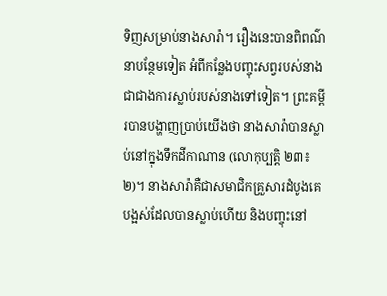ទិញសម្រាប់នាងសារ៉ា។ រឿងនេះបានពិពណ៌នាបន្ថែមទៀត អំពីកន្លែងបញ្ចុះសព្វរបស់នាងជាជាងការស្លាប់របស់នាងទៅទៀត។ ព្រះគម្ពីរបានបង្ហាញប្រាប់យើងថា នាងសារ៉ាបានស្លាប់នៅក្នុងទឹកដីកាណាន (លោកុប្បត្តិ ២៣៖២)។ នាងសារ៉ាគឺជាសមាជិកគ្រួសារដំបូងគេបង្អស់ដែលបានស្លាប់ហើយ និងបញ្ចុះនៅ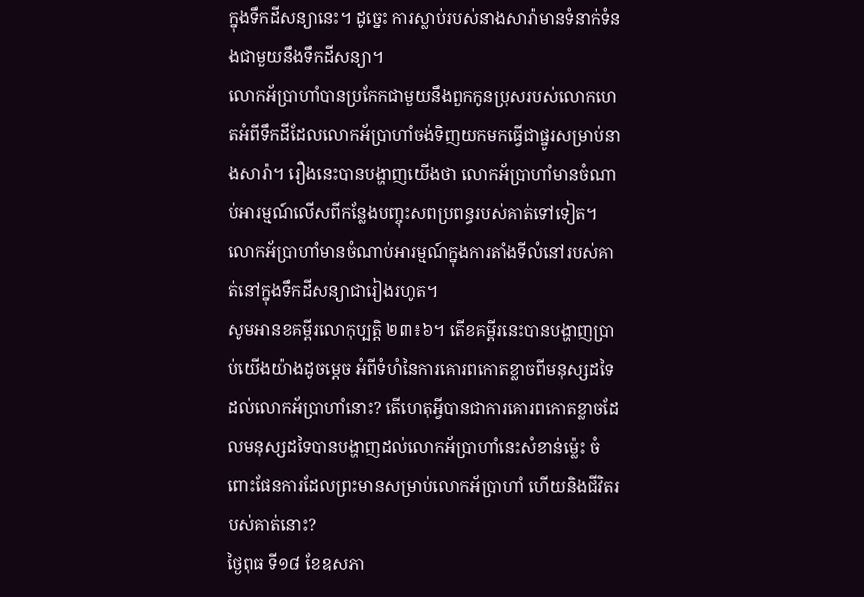ក្នុងទឹកដីសន្យានេះ។ ដូច្នេះ ការស្លាប់របស់នាងសារ៉ាមានទំនាក់ទំនងជាមួយនឹងទឹកដីសន្យា។
លោកអ័ប្រាហាំបានប្រកែកជាមួយនឹងពួកកូនប្រុសរបស់លោកហេតអំពីទឹកដីដែលលោកអ័ប្រាហាំចង់ទិញយកមកធ្វើជាផ្នូរសម្រាប់នាងសារ៉ា។ រឿងនេះបានបង្ហាញយើងថា លោកអ័ប្រាហាំមានចំណាប់អារម្មណ៍លើសពីកន្លែងបញ្ចុះសពប្រពន្ធរបស់គាត់ទៅទៀត។ លោកអ័ប្រាហាំមានចំណាប់អារម្មណ៍ក្នុងការតាំងទីលំនៅរបស់គាត់នៅក្នុងទឹកដីសន្យាជារៀងរហូត។
សូមអានខគម្ពីរលោកុប្បត្តិ ២៣៖៦។ តើខគម្ពីរនេះបានបង្ហាញប្រាប់យើងយ៉ាងដូចម្តេច អំពីទំហំនៃការគោរពកោតខ្លាចពីមនុស្សដទៃដល់លោកអ័ប្រាហាំនោះ? តើហេតុអ្វីបានជាការគោរពកោតខ្លាចដែលមនុស្សដទៃបានបង្ហាញដល់លោកអ័ប្រាហាំនេះសំខាន់ម្ល៉េះ ចំពោះផែនការដែលព្រះមានសម្រាប់លោកអ័ប្រាហាំ ហើយនិងជីវិតរបស់គាត់នោះ?
ថ្ងៃពុធ ទី១៨ ខែឧសភា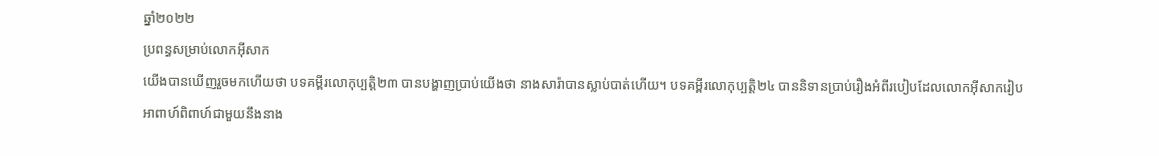ឆ្នាំ២០២២
ប្រពន្ធសម្រាប់លោកអ៊ីសាក
យើងបានឃើញរួចមកហើយថា បទគម្ពីរលោកុប្បត្តិ២៣ បានបង្ហាញប្រាប់យើងថា នាងសារ៉ាបានស្លាប់បាត់ហើយ។ បទគម្ពីរលោកុប្បត្តិ២៤ បាននិទានប្រាប់រឿងអំពីរបៀបដែលលោកអ៊ីសាករៀបអាពាហ៍ពិពាហ៍ជាមួយនឹងនាង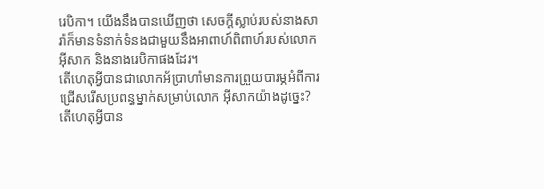រេបិកា។ យើងនឹងបានឃើញថា សេចក្តីស្លាប់របស់នាងសារ៉ាក៏មានទំនាក់ទំនងជាមួយនឹងអាពាហ៍ពិពាហ៍របស់លោកអ៊ីសាក និងនាងរេបិកាផងដែរ។
តើហេតុអ្វីបានជាលោកអ័ប្រាហាំមានការព្រួយបារម្ភអំពីការជ្រើសរើសប្រពន្ធម្នាក់សម្រាប់លោក អ៊ីសាកយ៉ាងដូច្នេះ? តើហេតុអ្វីបាន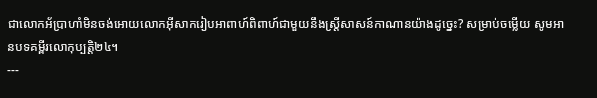ជាលោកអ័ប្រាហាំមិនចង់អោយលោកអ៊ីសាករៀបអាពាហ៍ពិពាហ៍ជាមួយនឹងស្ត្រីសាសន៍កាណានយ៉ាងដូច្នេះ? សម្រាប់ចម្លើយ សូមអានបទគម្ពីរលោកុប្បត្តិ២៤។
---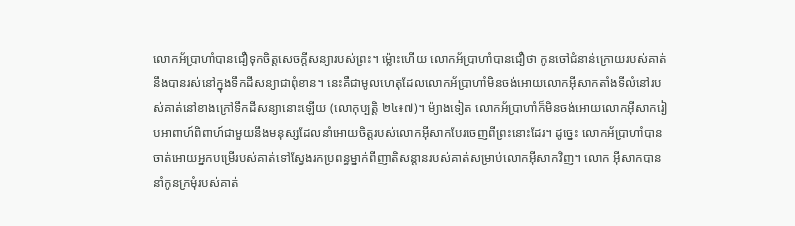លោកអ័ប្រាហាំបានជឿទុកចិត្តសេចក្តីសន្យារបស់ព្រះ។ ម្ល៉ោះហើយ លោកអ័ប្រាហាំបានជឿថា កូនចៅជំនាន់ក្រោយរបស់គាត់នឹងបានរស់នៅក្នុងទឹកដីសន្យាជាពុំខាន។ នេះគឺជាមូលហេតុដែលលោកអ័ប្រាហាំមិនចង់អោយលោកអ៊ីសាកតាំងទីលំនៅរបស់គាត់នៅខាងក្រៅទឹកដីសន្យានោះឡើយ (លោកុប្បត្តិ ២៤៖៧)។ ម៉្យាងទៀត លោកអ័ប្រាហាំក៏មិនចង់អោយលោកអ៊ីសាករៀបអាពាហ៍ពិពាហ៍ជាមួយនឹងមនុស្សដែលនាំអោយចិត្តរបស់លោកអ៊ីសាកបែរចេញពីព្រះនោះដែរ។ ដូច្នេះ លោកអ័ប្រាហាំបានចាត់អោយអ្នកបម្រើរបស់គាត់ទៅស្វែងរកប្រពន្ធម្នាក់ពីញាតិសន្តានរបស់គាត់សម្រាប់លោកអ៊ីសាកវិញ។ លោក អ៊ីសាកបាននាំកូនក្រមុំរបស់គាត់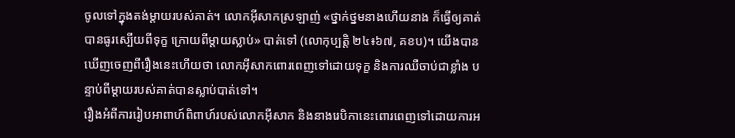ចូលទៅក្នុងតង់ម្តាយរបស់គាត់។ លោកអ៊ីសាកស្រឡាញ់ «ថ្នាក់ថ្នមនាងហើយនាង ក៏ធ្វើឲ្យគាត់បានធូរស្បើយពីទុក្ខ ក្រោយពីម្ដាយស្លាប់» បាត់ទៅ (លោកុប្បត្តិ ២៤៖៦៧, គខប)។ យើងបានឃើញចេញពីរឿងនេះហើយថា លោកអ៊ីសាកពោរពេញទៅដោយទុក្ខ និងការឈឺចាប់ជាខ្លាំង បន្ទាប់ពីម្តាយរបស់គាត់បានស្លាប់បាត់ទៅ។
រឿងអំពីការរៀបអាពាហ៍ពិពាហ៍របស់លោកអ៊ីសាក និងនាងរេបិកានេះពោរពេញទៅដោយការអ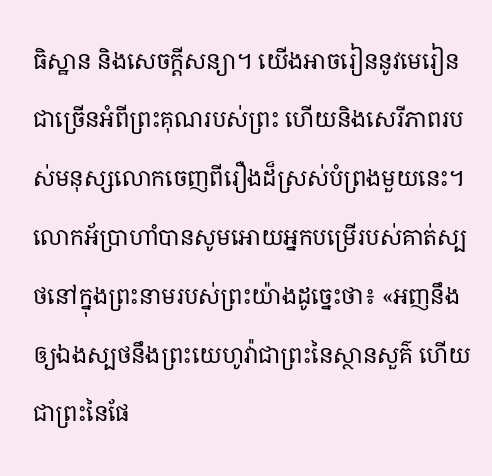ធិស្ឋាន និងសេចក្តីសន្យា។ យើងអាចរៀននូវមេរៀនជាច្រើនអំពីព្រះគុណរបស់ព្រះ ហើយនិងសេរីភាពរបស់មនុស្សលោកចេញពីរឿងដ៏ស្រស់បំព្រងមួយនេះ។ លោកអ័ប្រាហាំបានសូមអោយអ្នកបម្រើរបស់គាត់ស្បថនៅក្នុងព្រះនាមរបស់ព្រះយ៉ាងដូច្នេះថា៖ «អញនឹងឲ្យឯងស្បថនឹងព្រះយេហូវ៉ាជាព្រះនៃស្ថានសួគ៌ ហើយជាព្រះនៃផែ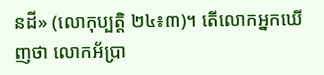នដី» (លោកុប្បត្តិ ២៤៖៣)។ តើលោកអ្នកឃើញថា លោកអ័ប្រា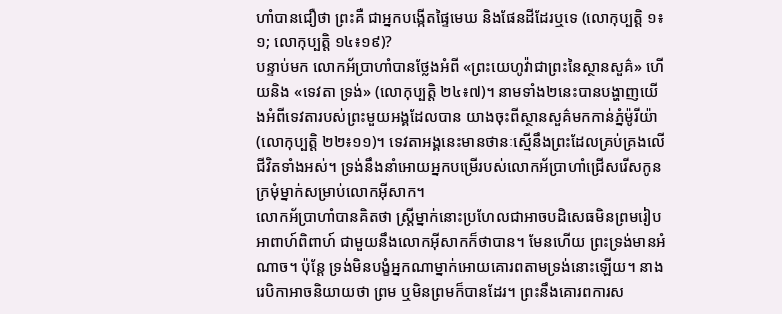ហាំបានជឿថា ព្រះគឺ ជាអ្នកបង្កើតផ្ទៃមេឃ និងផែនដីដែរឬទេ (លោកុប្បត្តិ ១៖១; លោកុប្បត្តិ ១៤៖១៩)?
បន្ទាប់មក លោកអ័ប្រាហាំបានថ្លែងអំពី «ព្រះយេហូវ៉ាជាព្រះនៃស្ថានសួគ៌» ហើយនិង «ទេវតា ទ្រង់» (លោកុប្បត្តិ ២៤៖៧)។ នាមទាំង២នេះបានបង្ហាញយើងអំពីទេវតារបស់ព្រះមួយអង្គដែលបាន យាងចុះពីស្ថានសួគ៌មកកាន់ភ្នំម៉ូរីយ៉ា (លោកុប្បត្តិ ២២៖១១)។ ទេវតាអង្គនេះមានថានៈស្មើនឹងព្រះដែលគ្រប់គ្រងលើជីវិតទាំងអស់។ ទ្រង់នឹងនាំអោយអ្នកបម្រើរបស់លោកអ័ប្រាហាំជ្រើសរើសកូនក្រមុំម្នាក់សម្រាប់លោកអ៊ីសាក។
លោកអ័ប្រាហាំបានគិតថា ស្ត្រីម្នាក់នោះប្រហែលជាអាចបដិសេធមិនព្រមរៀបអាពាហ៍ពិពាហ៍ ជាមួយនឹងលោកអ៊ីសាកក៏ថាបាន។ មែនហើយ ព្រះទ្រង់មានអំណាច។ ប៉ុន្តែ ទ្រង់មិនបង្ខំអ្នកណាម្នាក់អោយគោរពតាមទ្រង់នោះឡើយ។ នាងរេបិកាអាចនិយាយថា ព្រម ឬមិនព្រមក៏បានដែរ។ ព្រះនឹងគោរពការស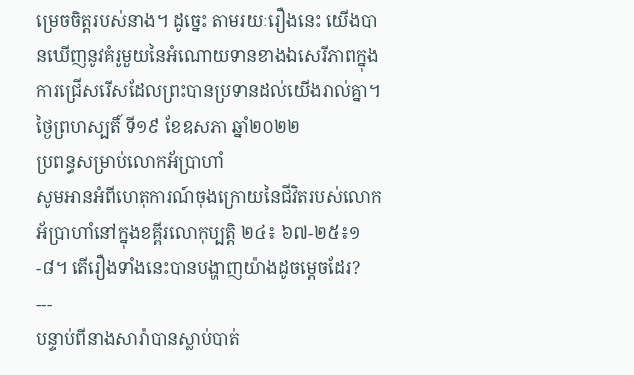ម្រេចចិត្តរបស់នាង។ ដូច្នេះ តាមរយៈរឿងនេះ យើងបានឃើញនូវគំរូមួយនៃអំណោយទានខាងឯសេរីភាពក្នុងការជ្រើសរើសដែលព្រះបានប្រទានដល់យើងរាល់គ្នា។
ថ្ងៃព្រហស្បតិ៍ ទី១៩ ខែឧសភា ឆ្នាំ២០២២
ប្រពន្ធសម្រាប់លោកអ័ប្រាហាំ
សូមអានអំពីហេតុការណ៍ចុងក្រោយនៃជីវិតរបស់លោកអ័ប្រាហាំនៅក្នុងខគ្ពីរលោកុប្បត្តិ ២៤៖ ៦៧-២៥៖១-៨។ តើរឿងទាំងនេះបានបង្ហាញយ៉ាងដូចម្តេចដែរ?
---
បន្ទាប់ពីនាងសារ៉ាបានស្លាប់បាត់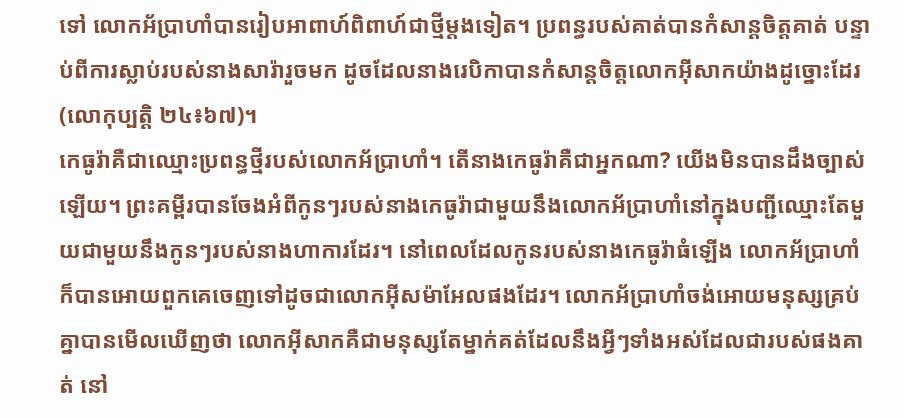ទៅ លោកអ័ប្រាហាំបានរៀបអាពាហ៍ពិពាហ៍ជាថ្មីម្តងទៀត។ ប្រពន្ធរបស់គាត់បានកំសាន្តចិត្តគាត់ បន្ទាប់ពីការស្លាប់របស់នាងសារ៉ារួចមក ដូចដែលនាងរេបិកាបានកំសាន្តចិត្តលោកអ៊ីសាកយ៉ាងដូច្នោះដែរ (លោកុប្បត្តិ ២៤៖៦៧)។
កេធូរ៉ាគឺជាឈ្មោះប្រពន្ធថ្មីរបស់លោកអ័ប្រាហាំ។ តើនាងកេធូរ៉ាគឺជាអ្នកណា? យើងមិនបានដឹងច្បាស់ឡើយ។ ព្រះគម្ពីរបានចែងអំពីកូនៗរបស់នាងកេធូរ៉ាជាមួយនឹងលោកអ័ប្រាហាំនៅក្នុងបញ្ជីឈ្មោះតែមួយជាមួយនឹងកូនៗរបស់នាងហាការដែរ។ នៅពេលដែលកូនរបស់នាងកេធូរ៉ាធំឡើង លោកអ័ប្រាហាំក៏បានអោយពួកគេចេញទៅដូចជាលោកអ៊ីសម៉ាអែលផងដែរ។ លោកអ័ប្រាហាំចង់អោយមនុស្សគ្រប់គ្នាបានមើលឃើញថា លោកអ៊ីសាកគឺជាមនុស្សតែម្នាក់គត់ដែលនឹងអ្វីៗទាំងអស់ដែលជារបស់ផងគាត់ នៅ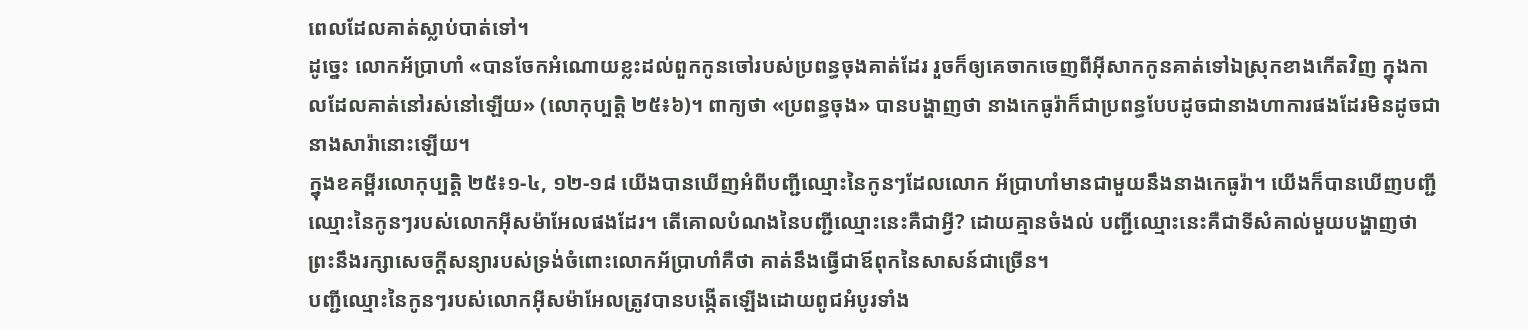ពេលដែលគាត់ស្លាប់បាត់ទៅ។
ដូច្នេះ លោកអ័ប្រាហាំ «បានចែកអំណោយខ្លះដល់ពួកកូនចៅរបស់ប្រពន្ធចុងគាត់ដែរ រួចក៏ឲ្យគេចាកចេញពីអ៊ីសាកកូនគាត់ទៅឯស្រុកខាងកើតវិញ ក្នុងកាលដែលគាត់នៅរស់នៅឡើយ» (លោកុប្បត្តិ ២៥៖៦)។ ពាក្យថា «ប្រពន្ធចុង» បានបង្ហាញថា នាងកេធូរ៉ាក៏ជាប្រពន្ធបែបដូចជានាងហាការផងដែរមិនដូចជានាងសារ៉ានោះឡើយ។
ក្នុងខគម្ពីរលោកុប្បត្តិ ២៥៖១-៤, ១២-១៨ យើងបានឃើញអំពីបញ្ជីឈ្មោះនៃកូនៗដែលលោក អ័ប្រាហាំមានជាមួយនឹងនាងកេធូរ៉ា។ យើងក៏បានឃើញបញ្ជីឈ្មោះនៃកូនៗរបស់លោកអ៊ីសម៉ាអែលផងដែរ។ តើគោលបំណងនៃបញ្ជីឈ្មោះនេះគឺជាអ្វី? ដោយគ្មានចំងល់ បញ្ជីឈ្មោះនេះគឺជាទីសំគាល់មួយបង្ហាញថា ព្រះនឹងរក្សាសេចក្តីសន្យារបស់ទ្រង់ចំពោះលោកអ័ប្រាហាំគឺថា គាត់នឹងធ្វើជាឪពុកនៃសាសន៍ជាច្រើន។
បញ្ជីឈ្មោះនៃកូនៗរបស់លោកអ៊ីសម៉ាអែលត្រូវបានបង្កើតឡើងដោយពូជអំបូរទាំង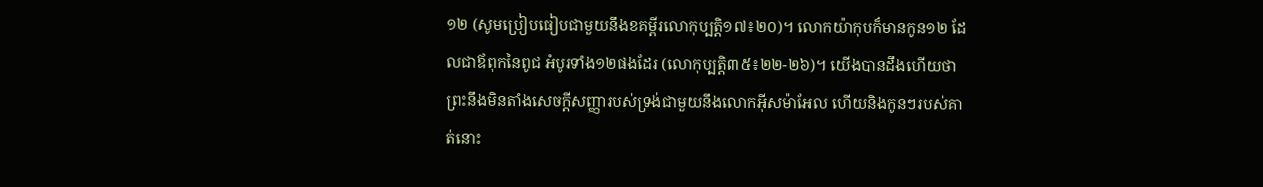១២ (សូមប្រៀបធៀបជាមួយនឹងខគម្ពីរលោកុប្បត្តិ១៧៖២០)។ លោកយ៉ាកុបក៏មានកូន១២ ដែលជាឪពុកនៃពូជ អំបូរទាំង១២ផងដែរ (លោកុប្បត្តិ៣៥៖២២-២៦)។ យើងបានដឹងហើយថា ព្រះនឹងមិនតាំងសេចក្តីសញ្ញារបស់ទ្រង់ជាមួយនឹងលោកអ៊ីសម៉ាអែល ហើយនិងកូនៗរបស់គាត់នោះ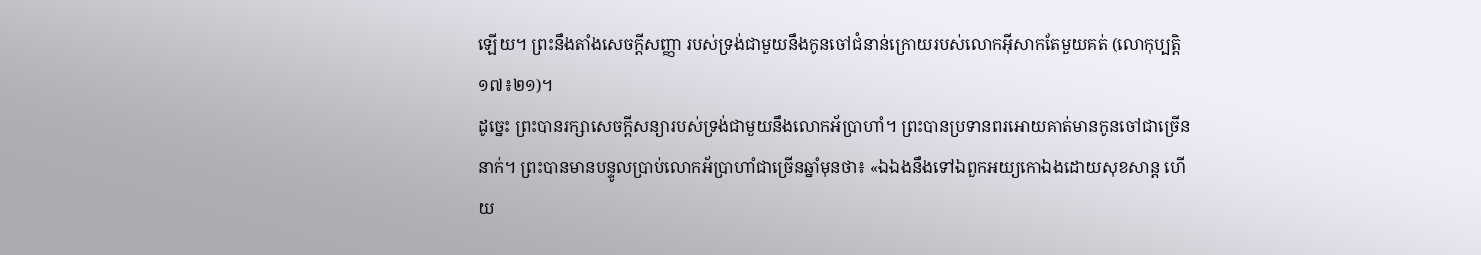ឡើយ។ ព្រះនឹងតាំងសេចក្តីសញ្ញា របស់ទ្រង់ជាមួយនឹងកូនចៅជំនាន់ក្រោយរបស់លោកអ៊ីសាកតែមួយគត់ (លោកុប្បត្តិ ១៧៖២១)។
ដូច្នេះ ព្រះបានរក្សាសេចក្តីសន្យារបស់ទ្រង់ជាមួយនឹងលោកអ័ប្រាហាំ។ ព្រះបានប្រទានពរអោយគាត់មានកូនចៅជាច្រើននាក់។ ព្រះបានមានបន្ទូលប្រាប់លោកអ័ប្រាហាំជាច្រើនឆ្នាំមុនថា៖ «ឯឯងនឹងទៅឯពួកអយ្យកោឯងដោយសុខសាន្ត ហើយ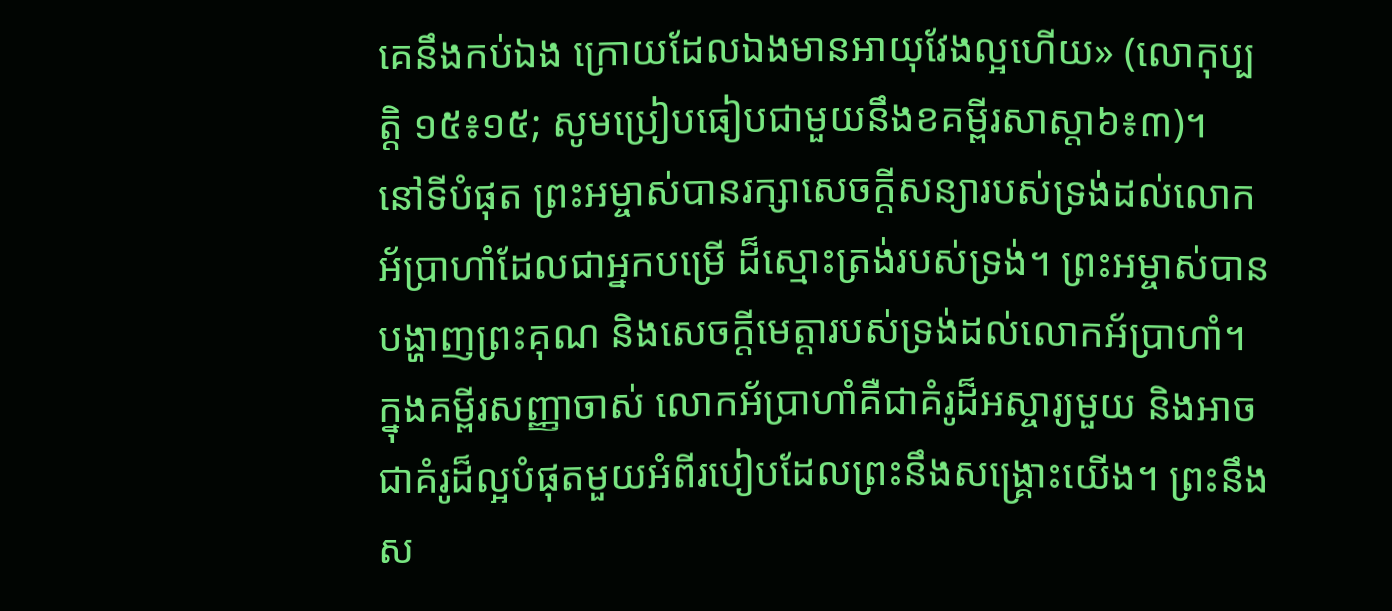គេនឹងកប់ឯង ក្រោយដែលឯងមានអាយុវែងល្អហើយ» (លោកុប្បត្តិ ១៥៖១៥; សូមប្រៀបធៀបជាមួយនឹងខគម្ពីរសាស្តា៦៖៣)។
នៅទីបំផុត ព្រះអម្ចាស់បានរក្សាសេចក្តីសន្យារបស់ទ្រង់ដល់លោកអ័ប្រាហាំដែលជាអ្នកបម្រើ ដ៏ស្មោះត្រង់របស់ទ្រង់។ ព្រះអម្ចាស់បានបង្ហាញព្រះគុណ និងសេចក្តីមេត្តារបស់ទ្រង់ដល់លោកអ័ប្រាហាំ។ ក្នុងគម្ពីរសញ្ញាចាស់ លោកអ័ប្រាហាំគឺជាគំរូដ៏អស្ចារ្យមួយ និងអាចជាគំរូដ៏ល្អបំផុតមួយអំពីរបៀបដែលព្រះនឹងសង្គ្រោះយើង។ ព្រះនឹងស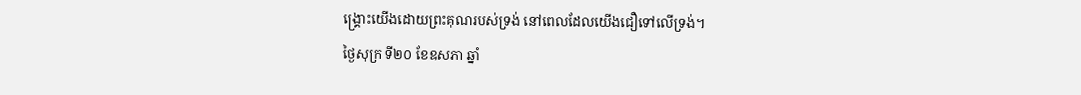ង្គ្រោះយើងដោយព្រះគុណរបស់ទ្រង់ នៅពេលដែលយើងជឿទៅលើទ្រង់។
ថ្ងៃសុក្រ ទី២០ ខែឧសភា ឆ្នាំ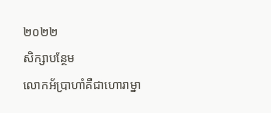២០២២
សិក្សាបន្ថែម
លោកអ័ប្រាហាំគឺជាហោរាម្នា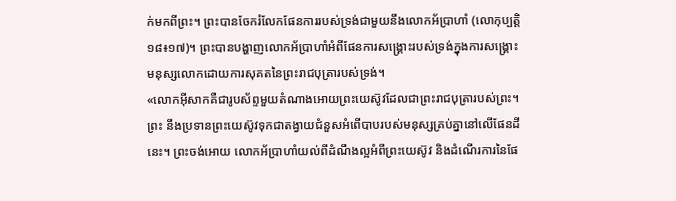ក់មកពីព្រះ។ ព្រះបានចែករំលែកផែនការរបស់ទ្រង់ជាមួយនឹងលោកអ័ប្រាហាំ (លោកុប្បត្តិ ១៨៖១៧)។ ព្រះបានបង្ហាញលោកអ័ប្រាហាំអំពីផែនការសង្គ្រោះរបស់ទ្រង់ក្នុងការសង្គ្រោះមនុស្សលោកដោយការសុគតនៃព្រះរាជបុត្រារបស់ទ្រង់។
«លោកអ៊ីសាកគឺជារូបស័ព្ទមួយតំណាងអោយព្រះយេស៊ូវដែលជាព្រះរាជបុត្រារបស់ព្រះ។ ព្រះ នឹងប្រទានព្រះយេស៊ូវទុកជាតង្វាយជំនួសអំពើបាបរបស់មនុស្សគ្រប់គ្នានៅលើផែនដីនេះ។ ព្រះចង់អោយ លោកអ័ប្រាហាំយល់ពីដំណឹងល្អអំពីព្រះយេស៊ូវ និងដំណើរការនៃផែ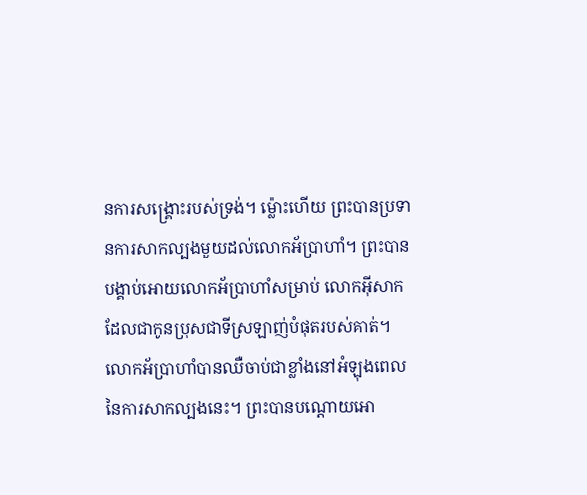នការសង្គ្រោះរបស់ទ្រង់។ ម្ល៉ោះហើយ ព្រះបានប្រទានការសាកល្បងមួយដល់លោកអ័ប្រាហាំ។ ព្រះបានបង្គាប់អោយលោកអ័ប្រាហាំសម្រាប់ លោកអ៊ីសាកដែលជាកូនប្រុសជាទីស្រឡាញ់បំផុតរបស់គាត់។ លោកអ័ប្រាហាំបានឈឺចាប់ជាខ្លាំងនៅអំឡុងពេលនៃការសាកល្បងនេះ។ ព្រះបានបណ្តោយអោ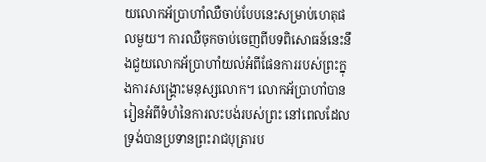យលោកអ័ប្រាហាំឈឺចាប់បែបនេះសម្រាប់ហេតុផលមួយ។ ការឈឺចុកចាប់ចេញពីបទពិសោធន៍នេះនឹងជួយលោកអ័ប្រាហាំយល់អំពីផែនការរបស់ព្រះក្នុងការសង្គ្រោះមនុស្សលោក។ លោកអ័ប្រាហាំបានរៀនអំពីទំហំនៃការលះបង់របស់ព្រះ នៅពេលដែលទ្រង់បានប្រទានព្រះរាជបុត្រារប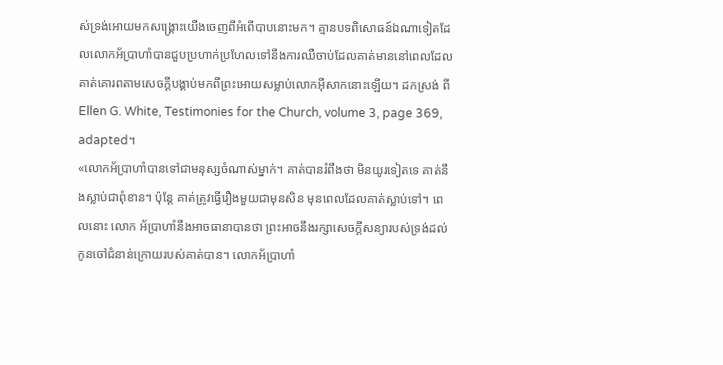ស់ទ្រង់អោយមកសង្គ្រោះយើងចេញពីអំពើបាបនោះមក។ គ្មានបទពិសោធន៍ឯណាទៀតដែលលោកអ័ប្រាហាំបានជួបប្រហាក់ប្រហែលទៅនឹងការឈឺចាប់ដែលគាត់មាននៅពេលដែលគាត់គោរពតាមសេចក្តីបង្គាប់មកពីព្រះអោយសម្លាប់លោកអ៊ីសាកនោះឡើយ។ ដកស្រង់ ពី Ellen G. White, Testimonies for the Church, volume 3, page 369, adapted។
«លោកអ័ប្រាហាំបានទៅជាមនុស្សចំណាស់ម្នាក់។ គាត់បានរំពឹងថា មិនយូរទៀតទេ គាត់នឹងស្លាប់ជាពុំខាន។ ប៉ុន្តែ គាត់ត្រូវធ្វើរឿងមួយជាមុនសិន មុនពេលដែលគាត់ស្លាប់ទៅ។ ពេលនោះ លោក អ័ប្រាហាំនឹងអាចធានាបានថា ព្រះអាចនឹងរក្សាសេចក្តីសន្យារបស់ទ្រង់ដល់កូនចៅជំនាន់ក្រោយរបស់គាត់បាន។ លោកអ័ប្រាហាំ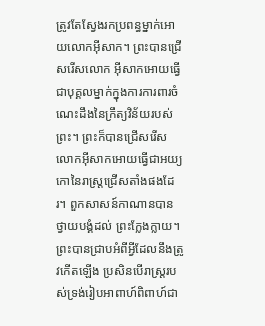ត្រូវតែស្វែងរកប្រពន្ធម្នាក់អោយលោកអ៊ីសាក។ ព្រះបានជ្រើសរើសលោក អ៊ីសាកអោយធ្វើជាបុគ្គលម្នាក់ក្នុងការការពារចំណេះដឹងនៃក្រឹត្យវិន័យរបស់ព្រះ។ ព្រះក៏បានជ្រើសរើសលោកអ៊ីសាកអោយធ្វើជាអយ្យកោនៃរាស្ត្រជ្រើសតាំងផងដែរ។ ពួកសាសន៍កាណានបានថ្វាយបង្គំដល់ ព្រះក្លែងក្លាយ។ ព្រះបានជ្រាបអំពីអ្វីដែលនឹងត្រូវកើតឡើង ប្រសិនបើរាស្ត្ររបស់ទ្រង់រៀបអាពាហ៍ពិពាហ៍ជា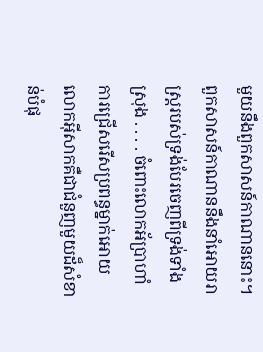មួយនឹងពួកសាសន៍កាណាននោះ។ ពួកសាសន៍កាណាននឹងនាំអោយរាស្ត្ររបស់ទ្រង់បែរចេញពីទ្រង់ទាំងស្រុង . . . . ចំពោះលោកអ័ប្រាហាំ ការជ្រើសរើសប្រពន្ធម្នាក់អោយលោកអ៊ីសាកគឺជាជំនួញមួយដ៏សំខាន់បំផុ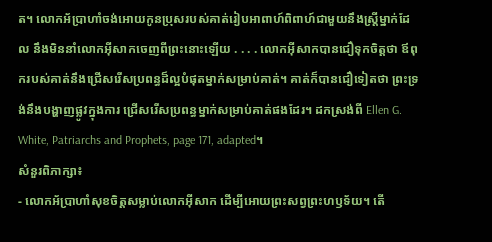ត។ លោកអ័ប្រាហាំចង់អោយកូនប្រុសរបស់គាត់រៀបអាពាហ៍ពិពាហ៍ជាមួយនឹងស្ត្រីម្នាក់ដែល នឹងមិននាំលោកអ៊ីសាកចេញពីព្រះនោះឡើយ . . . . លោកអ៊ីសាកបានជឿទុកចិត្តថា ឪពុករបស់គាត់នឹងជ្រើសរើសប្រពន្ធដ៏ល្អបំផុតម្នាក់សម្រាប់គាត់។ គាត់ក៏បានជឿទៀតថា ព្រះទ្រង់នឹងបង្ហាញផ្លូវក្នុងការ ជ្រើសរើសប្រពន្ធម្នាក់សម្រាប់គាត់ផងដែរ។ ដកស្រង់ពី Ellen G. White, Patriarchs and Prophets, page 171, adapted។
សំនួរពិភាក្សា៖
- លោកអ័ប្រាហាំសុខចិត្តសម្លាប់លោកអ៊ីសាក ដើម្បីអោយព្រះសព្វព្រះហឫទ័យ។ តើ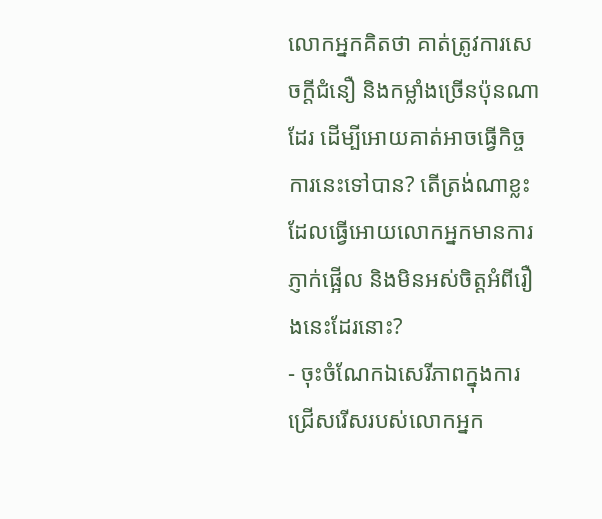លោកអ្នកគិតថា គាត់ត្រូវការសេចក្តីជំនឿ និងកម្លាំងច្រើនប៉ុនណាដែរ ដើម្បីអោយគាត់អាចធ្វើកិច្ចការនេះទៅបាន? តើត្រង់ណាខ្លះដែលធ្វើអោយលោកអ្នកមានការភ្ញាក់ផ្អើល និងមិនអស់ចិត្តអំពីរឿងនេះដែរនោះ?
- ចុះចំណែកឯសេរីភាពក្នុងការជ្រើសរើសរបស់លោកអ្នក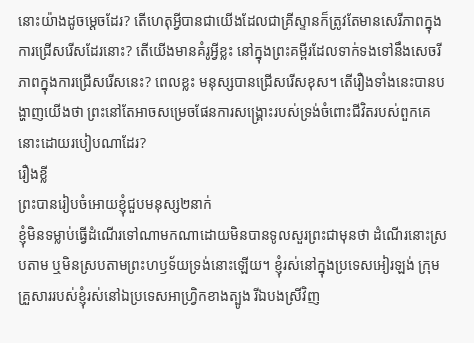នោះយ៉ាងដូចម្តេចដែរ? តើហេតុអ្វីបានជាយើងដែលជាគ្រីស្ទានក៏ត្រូវតែមានសេរីភាពក្នុងការជ្រើសរើសដែរនោះ? តើយើងមានគំរូអ្វីខ្លះ នៅក្នុងព្រះគម្ពីរដែលទាក់ទងទៅនឹងសេចរីភាពក្នុងការជ្រើសរើសនេះ? ពេលខ្លះ មនុស្សបានជ្រើសរើសខុស។ តើរឿងទាំងនេះបានបង្ហាញយើងថា ព្រះនៅតែអាចសម្រេចផែនការសង្គ្រោះរបស់ទ្រង់ចំពោះជីវិតរបស់ពួកគេនោះដោយរបៀបណាដែរ?
រឿងខ្លី
ព្រះបានរៀបចំអោយខ្ញុំជួបមនុស្ស២នាក់
ខ្ញុំមិនទម្លាប់ធ្វើដំណើរទៅណាមកណាដោយមិនបានទូលសួរព្រះជាមុនថា ដំណើរនោះស្របតាម ឬមិនស្របតាមព្រះហឫទ័យទ្រង់នោះឡើយ។ ខ្ញុំរស់នៅក្នុងប្រទេសអៀរឡង់ ក្រុមគ្រួសាររបស់ខ្ញុំរស់នៅឯប្រទេសអាហ្វ្រិកខាងត្បូង រីឯបងស្រីវិញ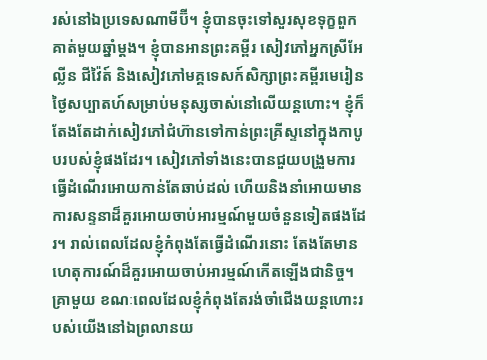រស់នៅឯប្រទេសណាមីប៊ី។ ខ្ញុំបានចុះទៅសួរសុខទុក្ខពួកគាត់មួយឆ្នាំម្តង។ ខ្ញុំបានអានព្រះគម្ពីរ សៀវភៅអ្នកស្រីអែល្លីន ជីវ៉ៃត៍ និងសៀវភៅមគ្គទេសក៍សិក្សាព្រះគម្ពីរមេរៀនថ្ងៃសប្បាតហ៍សម្រាប់មនុស្សចាស់នៅលើយន្តហោះ។ ខ្ញុំក៏តែងតែដាក់សៀវភៅជំហ៊ានទៅកាន់ព្រះគ្រីស្ទនៅក្នុងកាបូបរបស់ខ្ញុំផងដែរ។ សៀវភៅទាំងនេះបានជួយបង្រួមការធ្វើដំណើរអោយកាន់តែឆាប់ដល់ ហើយនិងនាំអោយមានការសន្ទនាដ៏គួរអោយចាប់អារម្មណ៍មួយចំនួនទៀតផងដែរ។ រាល់ពេលដែលខ្ញុំកំពុងតែធ្វើដំណើរនោះ តែងតែមានហេតុការណ៍ដ៏គួរអោយចាប់អារម្មណ៍កើតឡើងជានិច្ច។
គ្រាមួយ ខណៈពេលដែលខ្ញុំកំពុងតែរង់ចាំជើងយន្តហោះរបស់យើងនៅឯព្រលានយ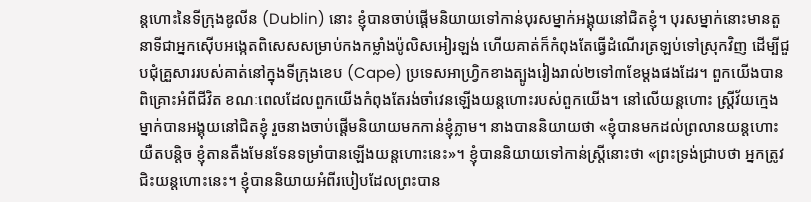ន្តហោះនៃទីក្រុងឌូលីន (Dublin) នោះ ខ្ញុំបានចាប់ផ្តើមនិយាយទៅកាន់បុរសម្នាក់អង្គុយនៅជិតខ្ញុំ។ បុរសម្នាក់នោះមានតួនាទីជាអ្នកស៊ើបអង្កេតពិសេសសម្រាប់កងកម្លាំងប៉ូលិសអៀរឡង់ ហើយគាត់ក៏កំពុងតែធ្វើដំណើរត្រឡប់ទៅស្រុកវិញ ដើម្បីជួបជុំគ្រួសាររបស់គាត់នៅក្នុងទីក្រុងខេប (Cape) ប្រទេសអាហ្វ្រិកខាងត្បូងរៀងរាល់២ទៅ៣ខែម្តងផងដែរ។ ពួកយើងបានពិគ្រោះអំពីជីវិត ខណៈពេលដែលពួកយើងកំពុងតែរង់ចាំវេនឡើងយន្តហោះរបស់ពួកយើង។ នៅលើយន្តហោះ ស្ត្រីវ័យក្មេងម្នាក់បានអង្គុយនៅជិតខ្ញុំ រួចនាងចាប់ផ្តើមនិយាយមកកាន់ខ្ញុំភ្លាម។ នាងបាននិយាយថា «ខ្ញុំបានមកដល់ព្រលានយន្តហោះយឺតបន្តិច ខ្ញុំតានតឺងមែនទែនទម្រាំបានឡើងយន្តហោះនេះ»។ ខ្ញុំបាននិយាយទៅកាន់ស្ត្រីនោះថា «ព្រះទ្រង់ជ្រាបថា អ្នកត្រូវជិះយន្តហោះនេះ។ ខ្ញុំបាននិយាយអំពីរបៀបដែលព្រះបាន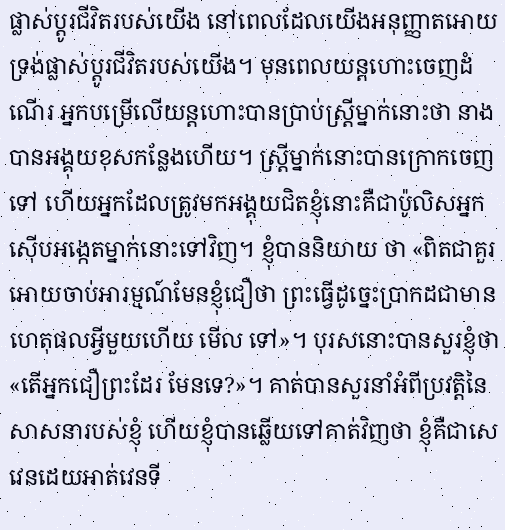ផ្លាស់ប្តូរជីវិតរបស់យើង នៅពេលដែលយើងអនុញ្ញាតអោយទ្រង់ផ្លាស់ប្តូរជីវិតរបស់យើង។ មុនពេលយន្តហោះចេញដំណើរ អ្នកបម្រើលើយន្តហោះបានប្រាប់ស្ត្រីម្នាក់នោះថា នាងបានអង្គុយខុសកន្លែងហើយ។ ស្ត្រីម្នាក់នោះបានក្រោកចេញទៅ ហើយអ្នកដែលត្រូវមកអង្គុយជិតខ្ញុំនោះគឺជាប៉ូលិសអ្នកស៊ើបអង្កេតម្នាក់នោះទៅវិញ។ ខ្ញុំបាននិយាយ ថា «ពិតជាគួរអោយចាប់អារម្មណ៍មែនខ្ញុំជឿថា ព្រះធ្វើដូច្នេះប្រាកដជាមានហេតុផលអ្វីមួយហើយ មើល ទៅ»។ បុរសនោះបានសួរខ្ញុំថា «តើអ្នកជឿព្រះដែរ មែនទេ?»។ គាត់បានសួរនាំអំពីប្រវត្តិនៃសាសនារបស់ខ្ញុំ ហើយខ្ញុំបានឆ្លើយទៅគាត់វិញថា ខ្ញុំគឺជាសេវេនដេយអាត់វេនទី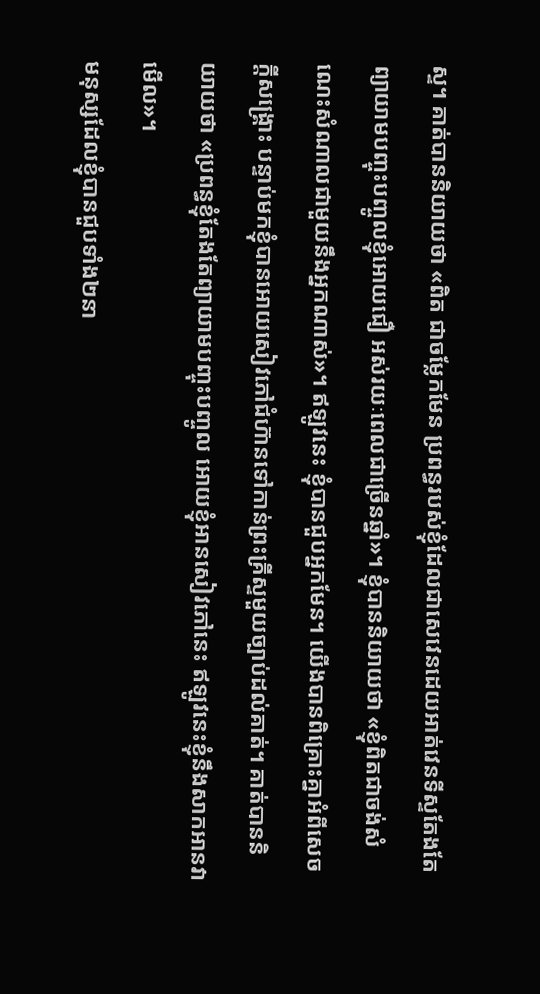ស្ទ។ គាត់បាននិយាយថា «ពិត ជាចម្លែកមែន ប្រពន្ធរបស់ខ្ញុំដែលជាសេវេនដេយអាត់វេនទីស្ទតែងតែព្យាយាមបញ្ចុះបញ្ចូលខ្ញុំអោយជឿ អស់រយៈពេលជាច្រើនឆ្នាំ»។ ខ្ញុំបាននិយាយថា «ខ្ញុំពិតជាចង់សំណេះសំណាលជាមួយនឹងអ្នកណាស់»។ ឥឡូវនេះ ខ្ញុំបានជួបអ្នកមែន។ យើងបានពិគ្រោះគ្នាអំពីសេចក្តីសង្គ្រោះ បន្ទាប់មកខ្ញុំបានអោយសៀវភៅជំហ៊ានទៅកាន់ព្រះគ្រីស្ទមួយច្បាប់ដល់គាត់។ គាត់បាននិយាយថា «ប្រពន្ធខ្ញុំតែងតែព្យាយាមបញ្ចុះបញ្ចូល អោយខ្ញុំអានសៀវភៅនេះ ឥឡូវនេះខ្ញុំនឹងសាកអានវាមើល»។
មនុស្សដែលខ្ញុំបានជួបទាំង២នា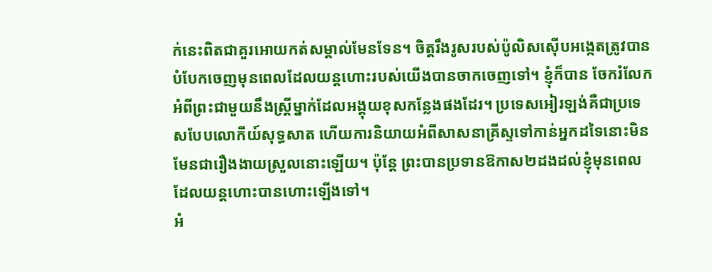ក់នេះពិតជាគួរអោយកត់សម្គាល់មែនទែន។ ចិត្តរឹងរូសរបស់ប៉ូលិសស៊ើបអង្កេតត្រូវបានបំបែកចេញមុនពេលដែលយន្តហោះរបស់យើងបានចាកចេញទៅ។ ខ្ញុំក៏បាន ចែករំលែកអំពីព្រះជាមួយនឹងស្ត្រីម្នាក់ដែលអង្គុយខុសកន្លែងផងដែរ។ ប្រទេសអៀរឡង់គឺជាប្រទេសបែបលោកីយ៍សុទ្ធសាត ហើយការនិយាយអំពីសាសនាគ្រីស្ទទៅកាន់អ្នកដទៃនោះមិនមែនជារឿងងាយស្រួលនោះឡើយ។ ប៉ុន្តែ ព្រះបានប្រទានឱកាស២ដងដល់ខ្ញុំមុនពេលដែលយន្តហោះបានហោះឡើងទៅ។
អំ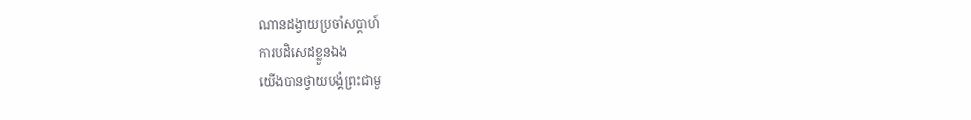ណានដង្វាយប្រចាំសប្តាហ៍
ការបដិសេដខ្លួនឯង
យើងបានថ្វាយបង្គំព្រះជាមួ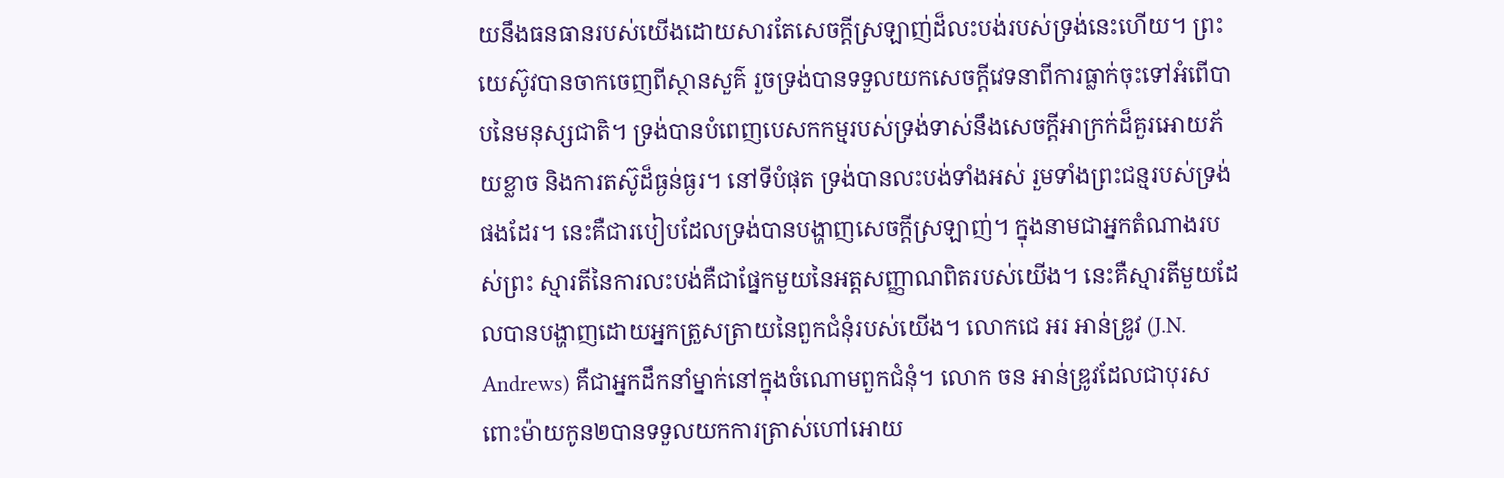យនឹងធនធានរបស់យើងដោយសារតែសេចក្តីស្រឡាញ់ដ៏លះបង់របស់ទ្រង់នេះហើយ។ ព្រះយេស៊ូវបានចាកចេញពីស្ថានសួគ៌ រួចទ្រង់បានទទួលយកសេចក្តីវេទនាពីការធ្លាក់ចុះទៅអំពើបាបនៃមនុស្សជាតិ។ ទ្រង់បានបំពេញបេសកកម្មរបស់ទ្រង់ទាស់នឹងសេចក្តីអាក្រក់ដ៏គួរអោយភ័យខ្លាច និងការតស៊ូដ៏ធ្ងន់ធ្ងរ។ នៅទីបំផុត ទ្រង់បានលះបង់ទាំងអស់ រួមទាំងព្រះជន្មរបស់ទ្រង់ផងដែរ។ នេះគឺជារបៀបដែលទ្រង់បានបង្ហាញសេចក្តីស្រឡាញ់។ ក្នុងនាមជាអ្នកតំណាងរបស់ព្រះ ស្មារតីនៃការលះបង់គឺជាផ្នែកមួយនៃអត្តសញ្ញាណពិតរបស់យើង។ នេះគឺស្មារតីមួយដែលបានបង្ហាញដោយអ្នកត្រួសត្រាយនៃពួកជំនុំរបស់យើង។ លោកជេ អរ អាន់ឌ្រូវ (J.N. Andrews) គឺជាអ្នកដឹកនាំម្នាក់នៅក្នុងចំណោមពួកជំនុំ។ លោក ចន អាន់ឌ្រូវដែលជាបុរសពោះម៉ាយកូន២បានទទួលយកការត្រាស់ហៅអោយ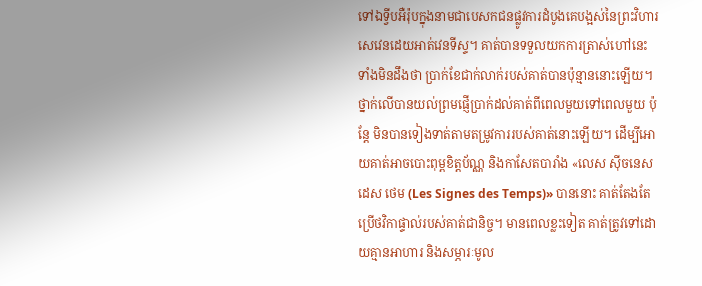ទៅឯទ្វីបអឺរ៉ុបក្នុងនាមជាបេសកជនផ្លូវការដំបូងគេបង្អស់នៃព្រះវិហារសេវេនដេយអាត់វេនទីស្ទ។ គាត់បានទទួលយកការត្រាស់ហៅនេះ ទាំងមិនដឹងថា ប្រាក់ខែជាក់លាក់របស់គាត់បានប៉ុន្មាននោះឡើយ។ ថ្នាក់លើបានយល់ព្រមផ្ញើប្រាក់ដល់គាត់ពីពេលមួយទៅពេលមួយ ប៉ុន្តែ មិនបានទៀងទាត់តាមតម្រូវការរបស់គាត់នោះឡើយ។ ដើម្បីអោយគាត់អាចបោះពុម្ពខិត្តប័ណ្ណ និងកាសែតបារាំង «លេស ស៊ីចនេស ដេស ថេម (Les Signes des Temps)» បាននោះ គាត់តែងតែប្រើថវិកាផ្ទាល់របស់គាត់ជានិច្ច។ មានពេលខ្លះទៀត គាត់ត្រូវទៅដោយគ្មានអាហារ និងសម្ភារៈមូល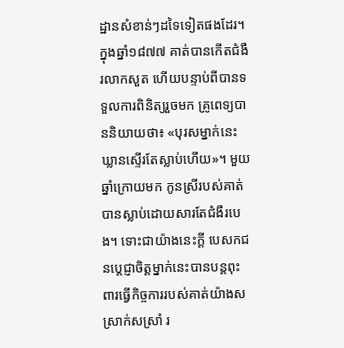ដ្ឋានសំខាន់ៗដទៃទៀតផងដែរ។ ក្នុងឆ្នាំ១៨៧៧ គាត់បានកើតជំងឺរលាកសួត ហើយបន្ទាប់ពីបានទទួលការពិនិត្យរួចមក គ្រូពេទ្យបាននិយាយថា៖ «បុរសម្នាក់នេះឃ្លានស្ទើរតែស្លាប់ហើយ»។ មួយឆ្នាំក្រោយមក កូនស្រីរបស់គាត់បានស្លាប់ដោយសារតែជំងឺរបេង។ ទោះជាយ៉ាងនេះក្តី បេសកជនបេ្តជ្ញាចិត្តម្នាក់នេះបានបន្តពុះពារធ្វើកិច្ចការរបស់គាត់យ៉ាងសស្រាក់សស្រាំ រ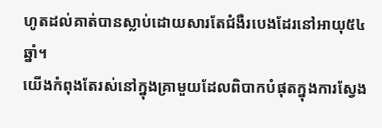ហូតដល់គាត់បានស្លាប់ដោយសារតែជំងឺរបេងដែរនៅអាយុ៥៤ឆ្នាំ។
យើងកំពុងតែរស់នៅក្នុងគ្រាមួយដែលពិបាកបំផុតក្នុងការស្វែង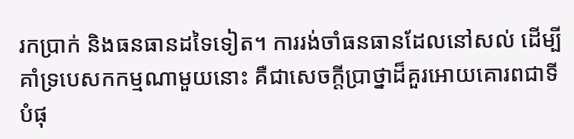រកប្រាក់ និងធនធានដទៃទៀត។ ការរង់ចាំធនធានដែលនៅសល់ ដើម្បីគាំទ្របេសកកម្មណាមួយនោះ គឺជាសេចក្តីប្រាថ្នាដ៏គួរអោយគោរពជាទីបំផុ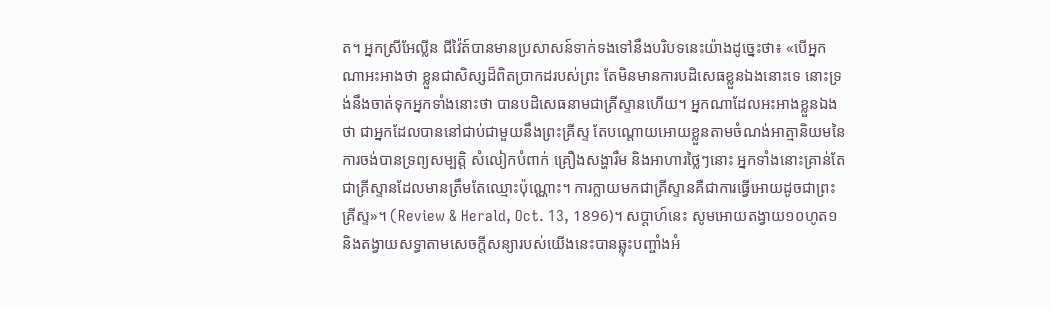ត។ អ្នកស្រីអែល្លីន ជីវ៉ៃត៍បានមានប្រសាសន៍ទាក់ទងទៅនឹងបរិបទនេះយ៉ាងដូច្នេះថា៖ «បើអ្នកណាអះអាងថា ខ្លួនជាសិស្សដ៏ពិតប្រាកដរបស់ព្រះ តែមិនមានការបដិសេធខ្លួនឯងនោះទេ នោះទ្រង់នឹងចាត់ទុកអ្នកទាំងនោះថា បានបដិសេធនាមជាគ្រីស្ទានហើយ។ អ្នកណាដែលអះអាងខ្លួនឯងថា ជាអ្នកដែលបាននៅជាប់ជាមួយនឹងព្រះគ្រីស្ទ តែបណ្តោយអោយខ្លួនតាមចំណង់អាត្មានិយមនៃការចង់បានទ្រព្យសម្បត្តិ សំលៀកបំពាក់ គ្រឿងសង្ហារឹម និងអាហារថ្លៃៗនោះ អ្នកទាំងនោះគ្រាន់តែជាគ្រីស្ទានដែលមានត្រឹមតែឈ្មោះប៉ុណ្ណោះ។ ការក្លាយមកជាគ្រីស្ទានគឺជាការធ្វើអោយដូចជាព្រះគ្រីស្ទ»។ (Review & Herald, Oct. 13, 1896)។ សប្តាហ៍នេះ សូមអោយតង្វាយ១០ហូត១ និងតង្វាយសទ្ធាតាមសេចក្តីសន្យារបស់យើងនេះបានឆ្លុះបញ្ចាំងអំ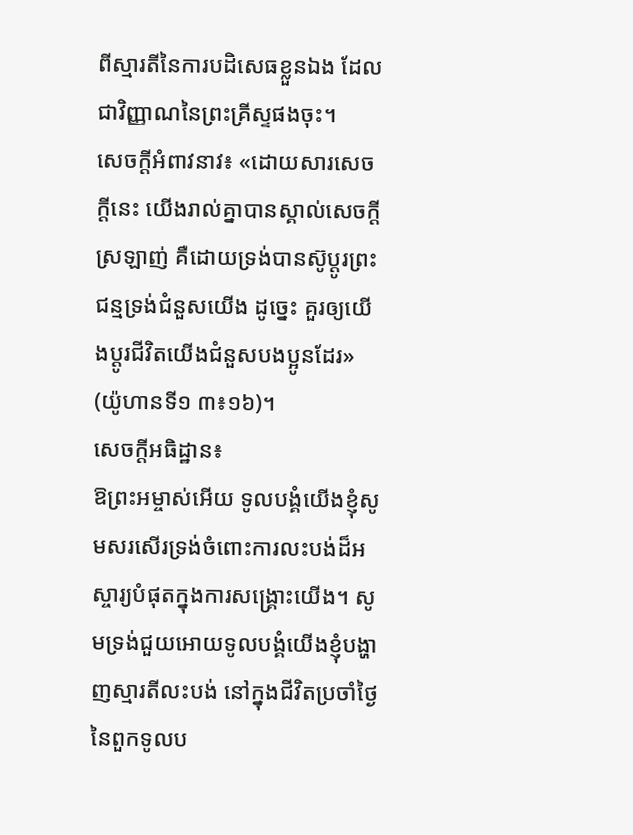ពីស្មារតីនៃការបដិសេធខ្លួនឯង ដែលជាវិញ្ញាណនៃព្រះគ្រីស្ទផងចុះ។
សេចក្តីអំពាវនាវ៖ «ដោយសារសេចក្តីនេះ យើងរាល់គ្នាបានស្គាល់សេចក្តីស្រឡាញ់ គឺដោយទ្រង់បានស៊ូប្តូរព្រះជន្មទ្រង់ជំនួសយើង ដូច្នេះ គួរឲ្យយើងប្តូរជីវិតយើងជំនួសបងប្អូនដែរ» (យ៉ូហានទី១ ៣៖១៦)។
សេចក្តីអធិដ្ឋាន៖
ឱព្រះអម្ចាស់អើយ ទូលបង្គំយើងខ្ញុំសូមសរសើរទ្រង់ចំពោះការលះបង់ដ៏អស្ចារ្យបំផុតក្នុងការសង្គ្រោះយើង។ សូមទ្រង់ជួយអោយទូលបង្គំយើងខ្ញុំបង្ហាញស្មារតីលះបង់ នៅក្នុងជីវិតប្រចាំថ្ងៃនៃពួកទូលប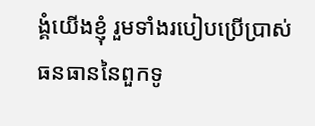ង្គំយើងខ្ញុំ រួមទាំងរបៀបប្រើប្រាស់ធនធាននៃពួកទូ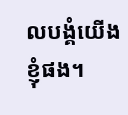លបង្គំយើងខ្ញុំផង។